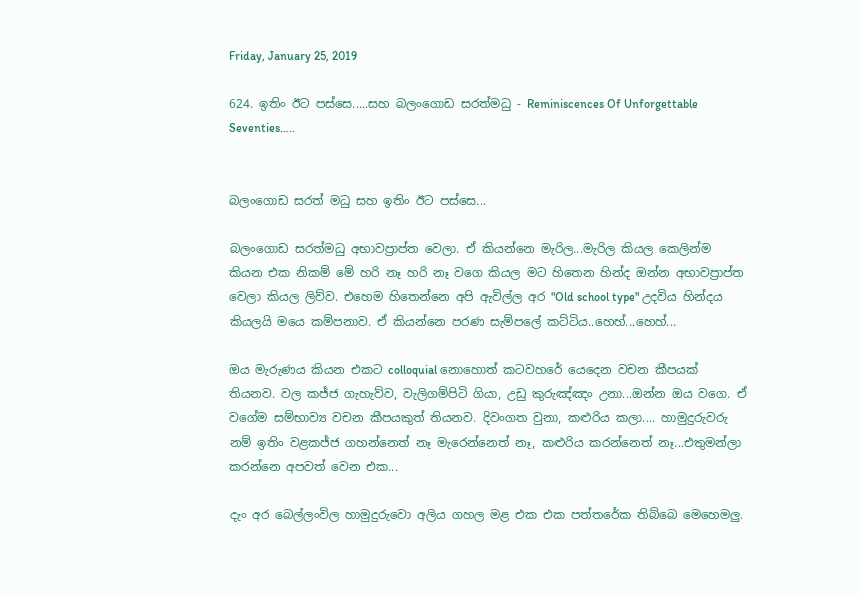Friday, January 25, 2019

624. ඉතිං ඊට පස්සෙ.....සහ බලංගොඩ සරත්මධු - Reminiscences Of Unforgettable Seventies…..


බලංගොඩ සරත් මධු සහ ඉතිං ඊට පස්සෙ...

බලංගොඩ සරත්මධු අභාවප්‍රාප්ත වෙලා. ඒ කියන්නෙ මැරිල...මැරිල කියල කෙලින්ම කියන එක නිකම් මේ හරි නෑ හරි නෑ වගෙ කියල මට හිතෙන හින්ද ඔන්න අභාවප්‍රාප්ත වෙලා කියල ලිව්ව. එහෙම හිතෙන්නෙ අපි ඇවිල්ල අර "Old school type" උදවිය හින්දය කියලයි මයෙ කම්පනාව. ඒ කියන්නෙ පරණ සැම්පලේ කට්ටිය..හෙහ්...හෙහ්...

ඔය මැරුණය කියන එකට colloquial නොහොත් කටවහරේ යෙදෙන වචන කීපයක් තියනව. වල කජ්ජ ගැහැව්ව, වැලිගම්පිටි ගියා, උඩු කුරුඤ්ඤං උනා...ඔන්න ඔය වගෙ. ඒ වගේම සම්භාව්‍ය වචන කීපයකුත් තියනව. දිවංගත වුනා, කළුරිය කලා.... හාමුදුරුවරු නම් ඉතිං වළකජ්ජ ගහන්නෙත් නෑ මැරෙන්නෙත් නෑ, කළුරිය කරන්නෙත් නෑ...එතුමන්ලා කරන්නෙ අපවත් වෙන එක...

දැං අර බෙල්ලංවිල හාමුදුරුවො අලිය ගහල මළ එක එක පත්තරේක තිබ්බෙ මෙහෙමලු.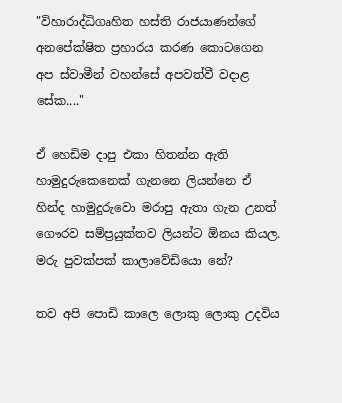"විහාරාද්ධිගෘහිත හස්ති රාජයාණන්ගේ අනපේක්ෂිත ප්‍රහාරය කරණ කොටගෙන අප ස්වාමීන් වහන්සේ අපවත්වී වදාළ සේක...."

ඒ හෙඩිම දාපු එකා හිතන්න ඇති හාමුදුරුකෙනෙක් ගැනනෙ ලියන්නෙ ඒ හින්ද හාමුදුරුවො මරාපු ඇතා ගැන උනත් ගෞරව සම්ප්‍රයුක්තව ලියන්ට ඕනය කියල. මරු පුවක්පක් කාලාවේඩියො නේ?

තව අපි පොඩි කාලෙ ලොකු ලොකු උදවිය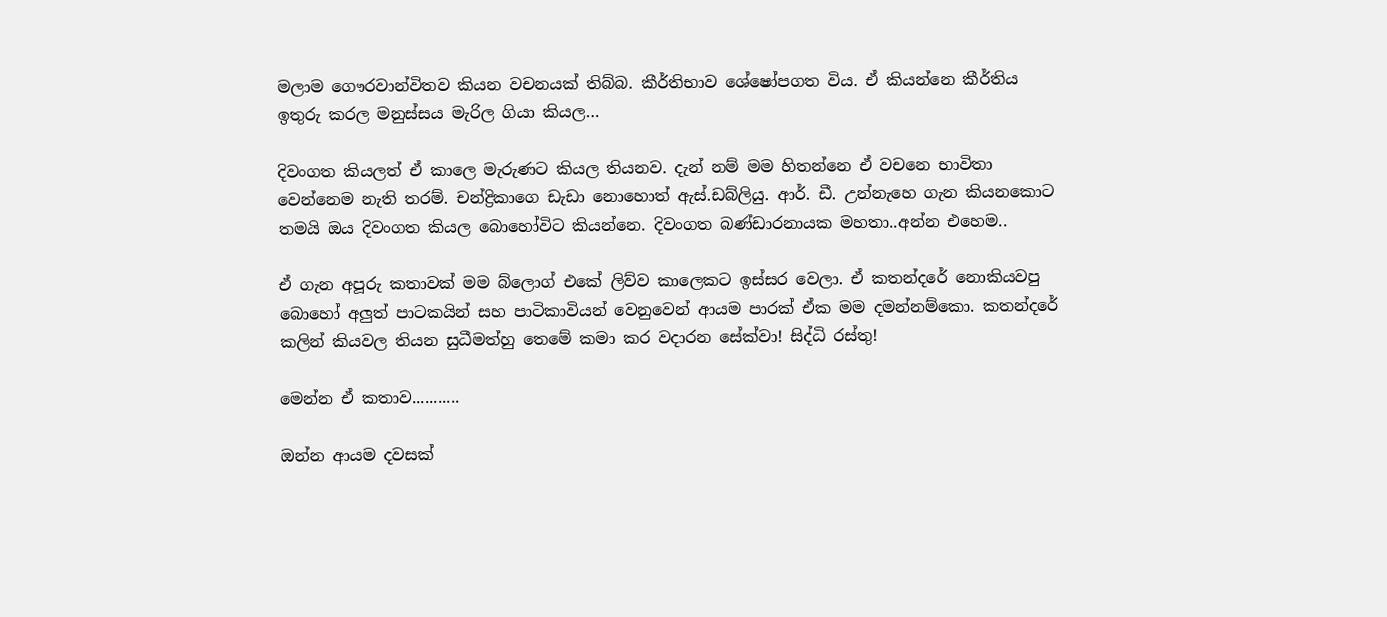මලාම ගෞරවාන්විතව කියන වචනයක් තිබ්බ. කීර්තිභාව ශේෂෝපගත විය. ඒ කියන්නෙ කීර්තිය ඉතුරු කරල මනුස්සය මැරිල ගියා කියල…

දිවංගත කියලත් ඒ කාලෙ මැරුණට කියල තියනව. දැන් නම් මම හිතන්නෙ ඒ වචනෙ භාවිතා වෙන්නෙම නැති තරම්. චන්ද්‍රිකාගෙ ඩැඩා නොහොත් ඇස්.ඩබ්ලියු. ආර්. ඩී. උන්නැහෙ ගැන කියනකොට තමයි ඔය දිවංගත කියල බොහෝවිට කියන්නෙ. දිවංගත බණ්ඩාරනායක මහතා..අන්න එහෙම..

ඒ ගැන අපූරු කතාවක් මම බ්ලොග් එකේ ලිව්ව කාලෙකට ඉස්සර වෙලා. ඒ කතන්දරේ නොකියවපු බොහෝ අලුත් පාටකයින් සහ පාටිකාවියන් වෙනුවෙන් ආයම පාරක් ඒක මම දමන්නම්කො. කතන්දරේ කලින් කියවල තියන සුධීමත්හු තෙමේ කමා කර වදාරන සේක්වා! සිද්ධි රස්තු!

මෙන්න ඒ කතාව...........

ඔන්න ආයම දවසක්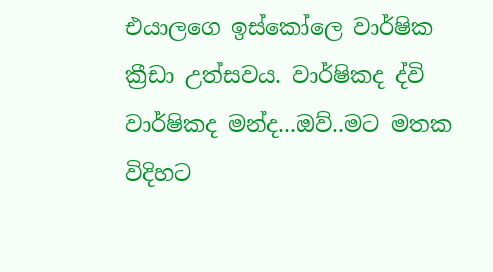එයාලගෙ ඉස්කෝලෙ වාර්ෂික ක්‍රීඩා උත්සවය. වාර්ෂිකද ද්වි වාර්ෂිකද මන්ද...ඔව්..මට මතක විදිහට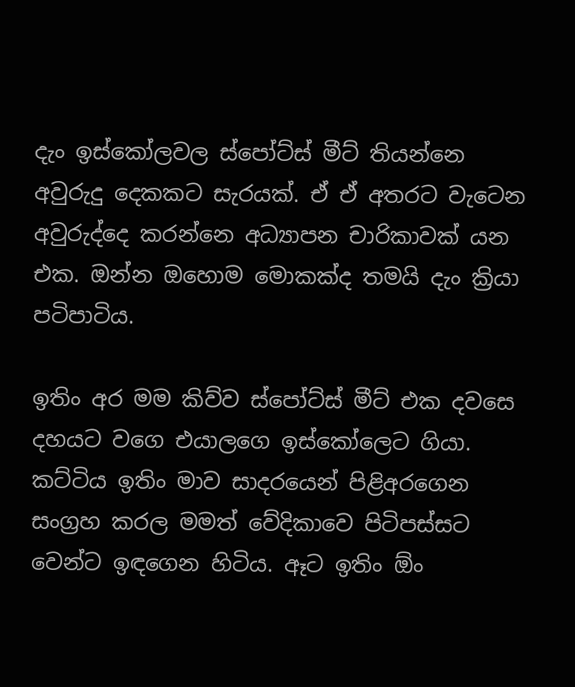දැං ඉස්කෝලවල ස්පෝට්ස් මීට් තියන්නෙ අවුරුදු දෙකකට සැරයක්. ඒ ඒ අතරට වැටෙන අවුරුද්දෙ කරන්නෙ අධ්‍යාපන චාරිකාවක් යන එක. ඔන්න ඔහොම මොකක්ද තමයි දැං ක්‍රියා පටිපාටිය.

ඉතිං අර මම කිව්ව ස්පෝට්ස් මීට් එක දවසෙ දහයට වගෙ එයාලගෙ ඉස්කෝලෙට ගියා. කට්ටිය ඉතිං මාව සාදරයෙන් පිළිඅරගෙන සංග්‍රහ කරල මමත් වේදිකාවෙ පිටිපස්සට වෙන්ට ඉඳගෙන හිටිය. ඈට ඉතිං ඕං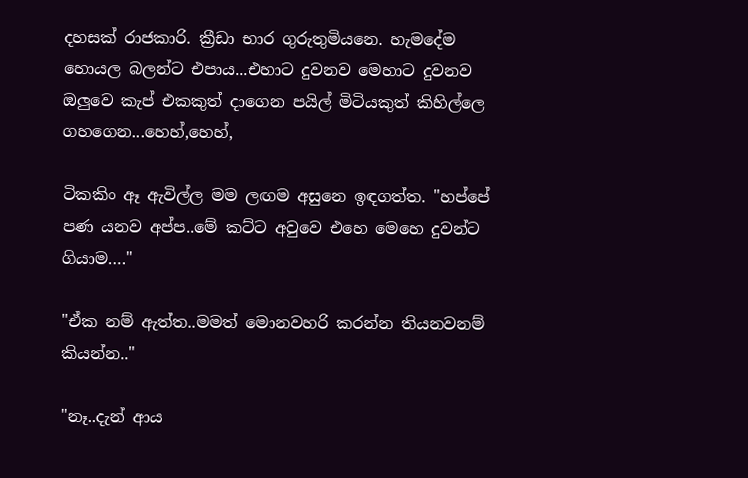දහසක් රාජකාරි. ක්‍රීඩා භාර ගුරුතුමියනෙ. හැමදේම හොයල බලන්ට එපාය...එහාට දුවනව මෙහාට දුවනව ඔලුවෙ කැප් එකකුත් දාගෙන පයිල් මිටියකුත් කිහිල්ලෙ ගහගෙන...හෙහ්,හෙහ්,

ටිකකිං ඈ ඇවිල්ල මම ලඟම අසුනෙ ඉඳගත්ත. "හප්පේ පණ යනව අප්ප..මේ කට්ට අවුවෙ එහෙ මෙහෙ දුවන්ට ගියාම…."

"ඒක නම් ඇත්ත..මමත් මොනවහරි කරන්න තියනවනම් කියන්න.."

"නෑ..දැන් ආය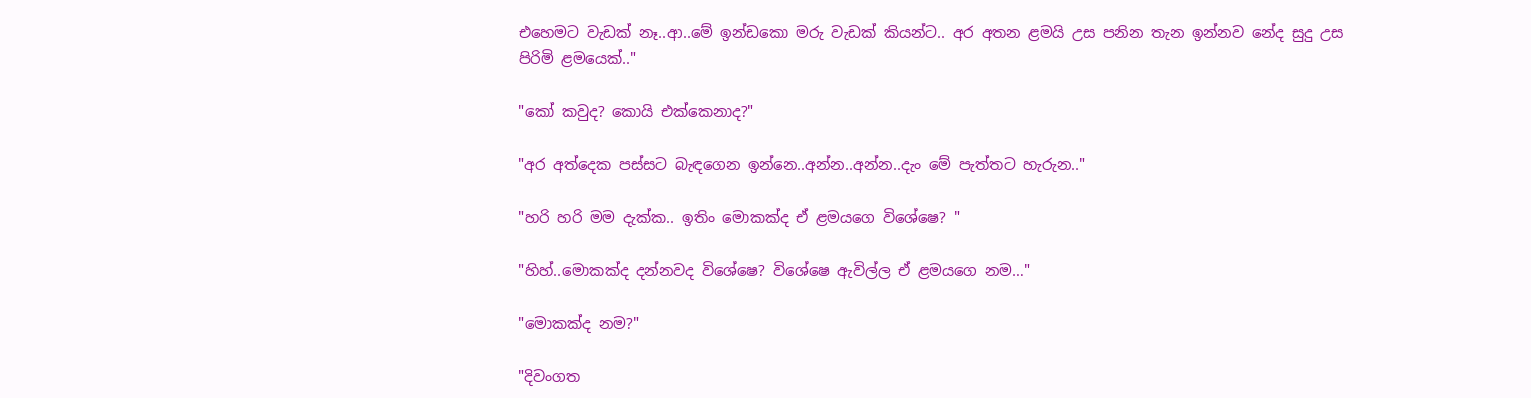එහෙමට වැඩක් නෑ..ආ..මේ ඉන්ඩකො මරු වැඩක් කියන්ට.. අර අතන ළමයි උස පනින තැන ඉන්නව නේද සුදු උස පිරිමි ළමයෙක්.."

"කෝ කවුද? කොයි එක්කෙනාද?"

"අර අත්දෙක පස්සට බැඳගෙන ඉන්නෙ..අන්න..අන්න..දැං මේ පැත්තට හැරුන.."

"හරි හරි මම දැක්ක.. ඉතිං මොකක්ද ඒ ළමයගෙ විශේෂෙ? "

"හිහ්..මොකක්ද දන්නවද විශේෂෙ? විශේෂෙ ඇවිල්ල ඒ ළමයගෙ නම…"

"මොකක්ද නම?"

"දිවංගත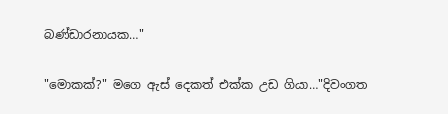බණ්ඩාරනායක…"

"මොකක්?" මගෙ ඇස් දෙකත් එක්ක උඩ ගියා…"දිවංගත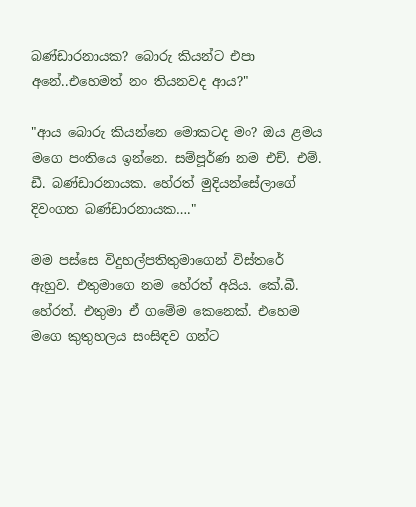බණ්ඩාරනායක? බොරු කියන්ට එපා අනේ..එහෙමත් නං තියනවද ආය?"

"ආය බොරු කියන්නෙ මොකටද මං? ඔය ළමය මගෙ පංතියෙ ඉන්නෙ. සම්පූර්ණ නම එච්. එම්. ඩී. බණ්ඩාරනායක. හේරත් මුදියන්සේලාගේ දිවංගත බණ්ඩාරනායක…."

මම පස්සෙ විදුහල්පතිතුමාගෙන් විස්තරේ ඇහුව. එතුමාගෙ නම හේරත් අයිය. කේ.බී. හේරත්. එතුමා ඒ ගමේම කෙනෙක්. එහෙම මගෙ කුතුහලය සංසිඳව ගන්ට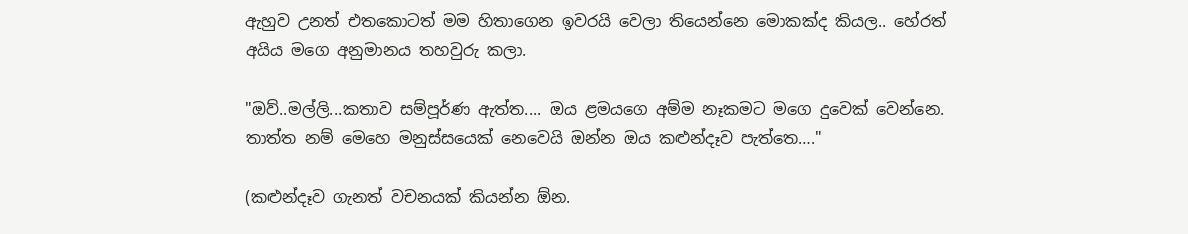ඇහුව උනත් එතකොටත් මම හිතාගෙන ඉවරයි වෙලා තියෙන්නෙ මොකක්ද කියල.. හේරත් අයිය මගෙ අනුමානය තහවුරු කලා.

"ඔව්..මල්ලි...කතාව සම්පූර්ණ ඇත්ත.... ඔය ළමයගෙ අම්ම නෑකමට මගෙ දුවෙක් වෙන්නෙ. තාත්ත නම් මෙහෙ මනුස්සයෙක් නෙවෙයි ඔන්න ඔය කළුන්දෑව පැත්තෙ…."

(කළුන්දෑව ගැනත් වචනයක් කියන්න ඕන.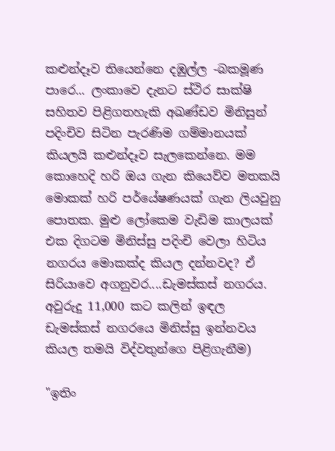කළුන්දෑව තියෙන්නෙ දඹුල්ල -බකමූණ පාරෙ... ලංකාවෙ දැනට ස්ථිර සාක්ෂි සහිතව පිළිගතහැකි අඛණ්ඩව මිනිසුන් පදිංචිව සිටින පැරණිම ගම්මානයක් කියලයි කළුන්දෑව සැලකෙන්නෙ. මම කොහෙදි හරි ඔය ගැන කියෙව්ව මතකයි මොකක් හරි පර්යේෂණයක් ගැන ලියවුනු පොතක. මුළු ලෝකෙම වැඩිම කාලයක් එක දිගටම මිනිස්සු පදිංචි වෙලා හිටිය නගරය මොකක්ද කියල දන්නවද? ඒ සිරියාවෙ අගනුවර....ඩැමස්කස් නගරය. අවුරුදු 11,000 කට කලින් ඉඳල ඩැමස්කස් නගරයෙ මිනිස්සු ඉන්නවය කියල තමයි විද්වතුන්ගෙ පිළිගැනීම)

"ඉතිං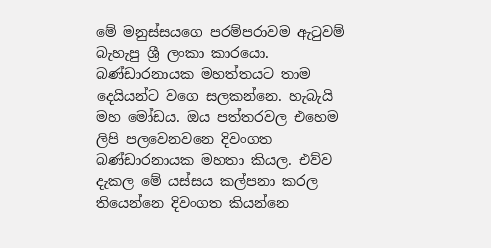මේ මනුස්සයගෙ පරම්පරාවම ඇටුවම් බැහැපු ශ්‍රී ලංකා කාරයො. බණ්ඩාරනායක මහත්තයට තාම දෙයියන්ට වගෙ සලකන්නෙ. හැබැයි මහ මෝඩය. ඔය පත්තරවල එහෙම ලිපි පලවෙනවනෙ දිවංගත බණ්ඩාරනායක මහතා කියල. එව්ව දැකල මේ යස්සය කල්පනා කරල තියෙන්නෙ දිවංගත කියන්නෙ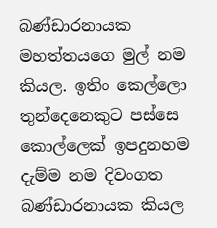බණ්ඩාරනායක මහත්තයගෙ මුල් නම කියල. ඉතිං කෙල්ලො තුන්දෙනෙකුට පස්සෙ කොල්ලෙක් ඉපදුනහම දැම්ම නම දිවංගත බණ්ඩාරනායක කියල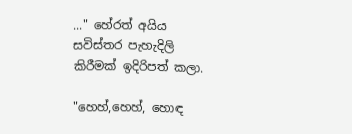..." හේරත් අයිය සවිස්තර පැහැදිලි කිරීමක් ඉදිරිපත් කලා.

"හෙහ්,හෙහ්, හොඳ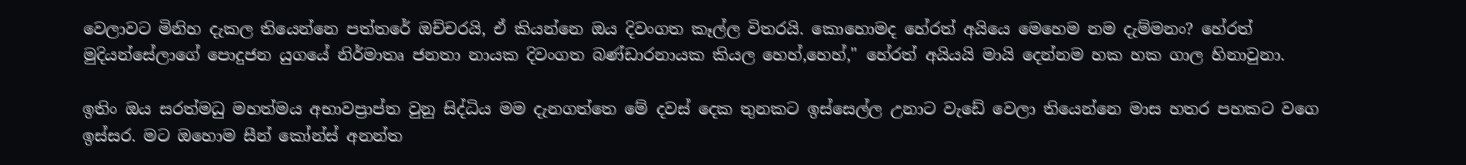වෙලාවට මිනිහ දැකල තියෙන්නෙ පත්තරේ ඔච්චරයි, ඒ කියන්නෙ ඔය දිවංගත කෑල්ල විතරයි. කොහොමද හේරත් අයියෙ මෙහෙම නම දැම්මනං? හේරත් මුදියන්සේලාගේ පොදුජන යුගයේ නිර්මාතෘ ජනතා නායක දිවංගත බණ්ඩාරනායක කියල හෙහ්,හෙහ්," හේරත් අයියයි මායි දෙන්නම හක හක ගාල හිනාවුනා.

ඉතිං ඔය සරත්මධු මහත්මය අභාවප්‍රාප්ත වුනු සිද්ධිය මම දැනගත්තෙ මේ දවස් දෙක තුනකට ඉස්සෙල්ල උනාට වැඩේ වෙලා තියෙන්නෙ මාස හතර පහකට වගෙ ඉස්සර. මට ඔහොම සීන් කෝන්ස් අනන්ත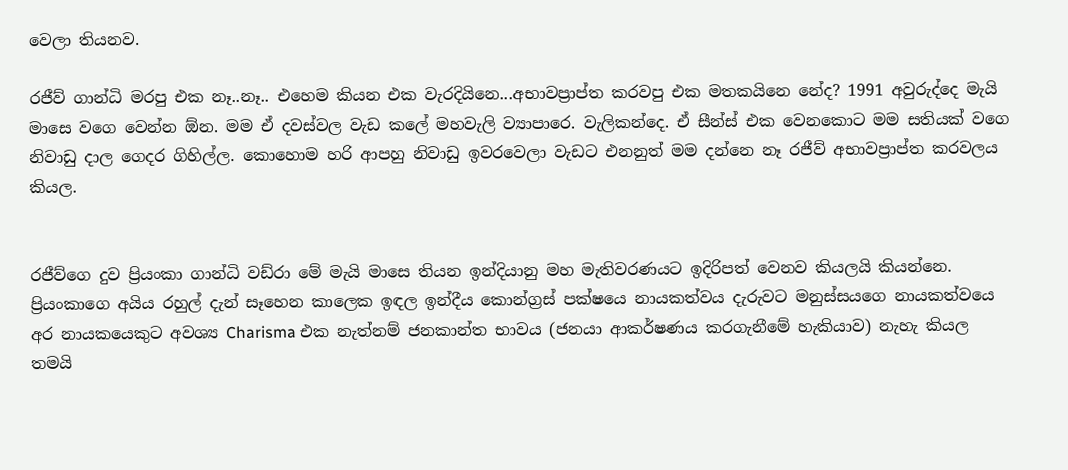වෙලා තියනව.

රජීව් ගාන්ධි මරපු එක නෑ..නෑ.. එහෙම කියන එක වැරදියිනෙ...අභාවප්‍රාප්ත කරවපු එක මතකයිනෙ නේද? 1991 අවුරුද්දෙ මැයි මාසෙ වගෙ වෙන්න ඕන. මම ඒ දවස්වල වැඩ කලේ මහවැලි ව්‍යාපාරෙ. වැලිකන්දෙ. ඒ සීන්ස් එක වෙනකොට මම සතියක් වගෙ නිවාඩු දාල ගෙදර ගිහිල්ල. කොහොම හරි ආපහු නිවාඩු ඉවරවෙලා වැඩට එනනුත් මම දන්නෙ නෑ රජීව් අභාවප්‍රාප්ත කරවලය කියල.


රජීව්ගෙ දුව ප්‍රියංකා ගාන්ධි වඩ්රා මේ මැයි මාසෙ තියන ඉන්දියානු මහ මැතිවරණයට ඉදිරිපත් වෙනව කියලයි කියන්නෙ. ප්‍රියංකාගෙ අයිය රහුල් දැන් සෑහෙන කාලෙක ඉඳල ඉන්දීය කොන්ග්‍රස් පක්ෂයෙ නායකත්වය දැරුවට මනුස්සයගෙ නායකත්වයෙ අර නායකයෙකුට අවශ්‍ය Charisma එක නැත්නම් ජනකාන්ත භාවය (ජනයා ආකර්ෂණය කරගැනීමේ හැකියාව) නැහැ කියල තමයි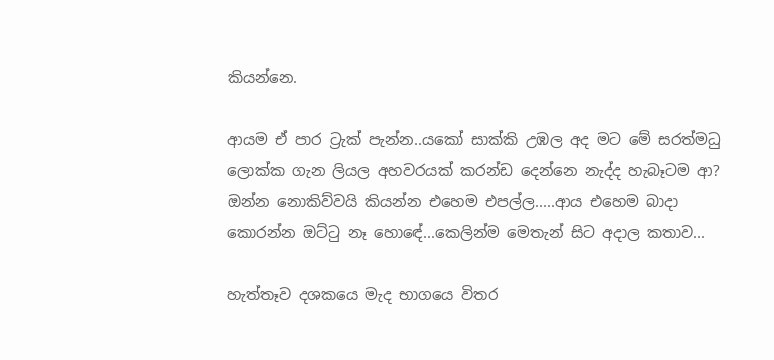කියන්නෙ.

ආයම ඒ පාර ට්‍රැක් පැන්න..යකෝ සාක්කි උඹල අද මට මේ සරත්මධු ලොක්ක ගැන ලියල අහවරයක් කරන්ඩ දෙන්නෙ නැද්ද හැබෑටම ආ? ඔන්න නොකිව්වයි කියන්න එහෙම එපල්ල.....ආය එහෙම බාදා කොරන්න ඔට්ටු නෑ හොඳේ...කෙලින්ම මෙතැන් සිට අදාල කතාව...

හැත්තෑව දශකයෙ මැද භාගයෙ විතර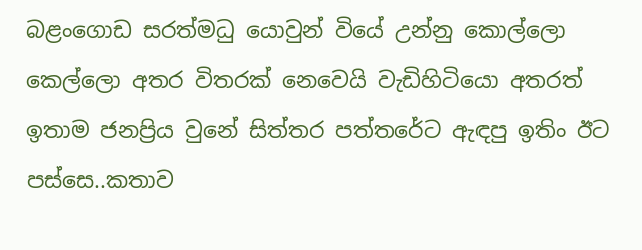බළංගොඩ සරත්මධු යොවුන් වියේ උන්නු කොල්ලො කෙල්ලො අතර විතරක් නෙවෙයි වැඩිහිටියො අතරත් ඉතාම ජනප්‍රිය වුනේ සිත්තර පත්තරේට ඇඳපු ඉතිං ඊට පස්සෙ..කතාව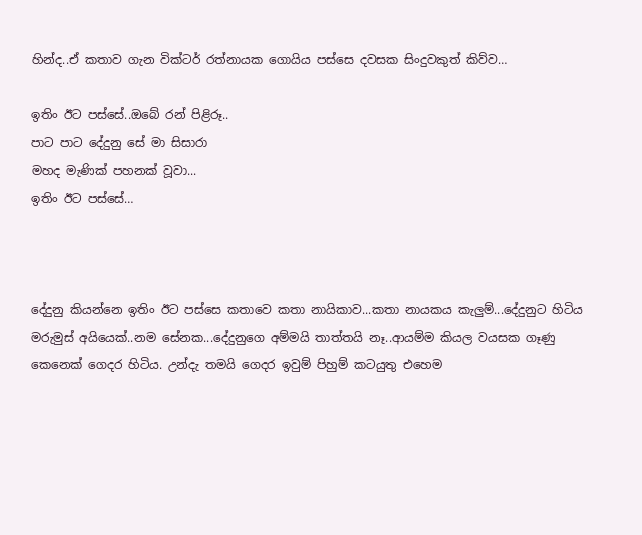හින්ද..ඒ කතාව ගැන වික්ටර් රත්නායක ගොයිය පස්සෙ දවසක සිංදුවකුත් කිව්ව…

ඉතිං ඊට පස්සේ..ඔබේ රන් පිළිරූ..
පාට පාට දේදුනු සේ මා සිසාරා
මහද මැණික් පහනක් වූවා...
ඉතිං ඊට පස්සේ…



දේදුනු කියන්නෙ ඉතිං ඊට පස්සෙ කතාවෙ කතා නායිකාව...කතා නායකය කැලුම්...දේදුනුට හිටිය මරුමුස් අයියෙක්..නම සේනක...දේදුනුගෙ අම්මයි තාත්තයි නෑ..ආයම්ම කියල වයසක ගෑණු කෙනෙක් ගෙදර හිටිය. උන්දැ තමයි ගෙදර ඉවුම් පිහුම් කටයුතු එහෙම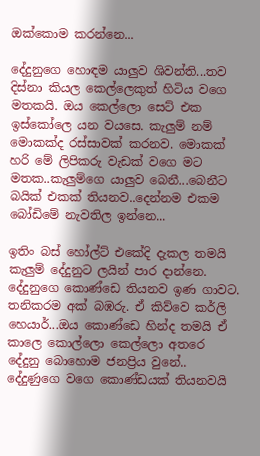ඔක්කොම කරන්නෙ...

දේදුනුගෙ හොඳම යාලුව ශිවන්ති...තව දිස්නා කියල කෙල්ලෙකුත් හිටිය වගෙ මතකයි. ඔය කෙල්ලො සෙට් එක ඉස්කෝලෙ යන වයසෙ. කැලුම් නම් මොකක්ද රස්සාවක් කරනව. මොකක් හරි මේ ලිපිකරු වැඩක් වගෙ මට මතක..කැලුම්ගෙ යාලුව බෙනී...බෙනීට බයික් එකක් තියනව..දෙන්නම එකම බෝඩිමේ නැවතිල ඉන්නෙ...

ඉතිං බස් හෝල්ට් එකේදි දැකල තමයි කැලුම් දේදුනුට ලයින් පාර දාන්නෙ. දේදුනුගෙ කොණ්ඩෙ තියනව ඉණ ගාවට. තනිකරම අක් බඹරු. ඒ කිව්වෙ කර්ලි හෙයාර්...ඔය කොණ්ඩෙ හින්ද තමයි ඒ කාලෙ කොල්ලො කෙල්ලො අතරෙ දේදුනු බොහොම ජනප්‍රිය වුනේ.. දේදුණුගෙ වගෙ කොණ්ඩයක් තියනවයි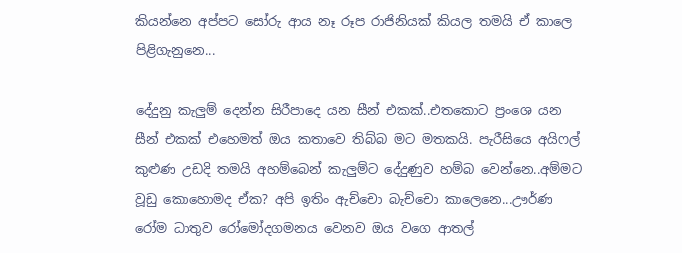කියන්නෙ අප්පට සෝරු ආය නෑ රූප රාජිනියක් කියල තමයි ඒ කාලෙ පිළිගැනුනෙ...

දේදුනු කැලුම් දෙන්න සිරීපාදෙ යන සීන් එකක්..එතකොට ප්‍රංශෙ යන සීන් එකක් එහෙමත් ඔය කතාවෙ තිබ්බ මට මතකයි. පැරීසියෙ අයිෆල් කුළුණ උඩදි තමයි අහම්බෙන් කැලුම්ට දේදුණුව හම්බ වෙන්නෙ..අම්මට වූඩු කොහොමද ඒක? අපි ඉතිං ඇච්චො බැච්චො කාලෙනෙ...ඌර්ණ රෝම ධාතුව රෝමෝදගමනය වෙනව ඔය වගෙ ආතල්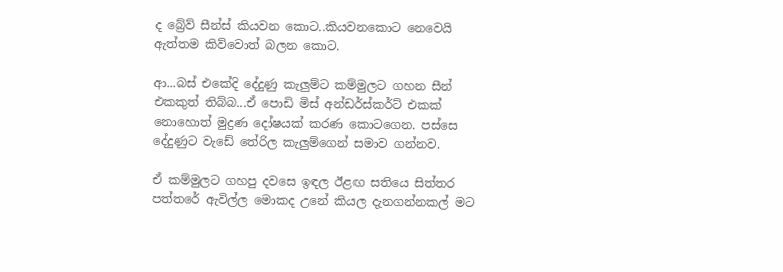ද බ්‍රේව් සීන්ස් කියවන කොට..කියවනකොට නෙවෙයි ඇත්තම කිව්වොත් බලන කොට.

ආ...බස් එකේදි දේදුණු කැලුම්ට කම්මුලට ගහන සීන් එකකුත් තිබ්බ...ඒ පොඩි මිස් අන්ඩර්ස්කර්ට් එකක් නොහොත් මුද්‍රණ දෝෂයක් කරණ කොටගෙන. පස්සෙ දේදුණුට වැඩේ තේරිල කැලුම්ගෙන් සමාව ගන්නව.

ඒ කම්මුලට ගහපු දවසෙ ඉඳල ඊළඟ සතියෙ සිත්තර පත්තරේ ඇවිල්ල මොකද උනේ කියල දැනගන්නකල් මට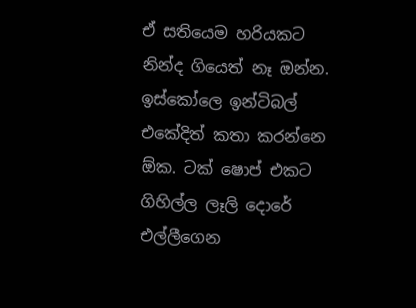ඒ සතියෙම හරියකට නින්ද ගියෙත් නෑ ඔන්න. ඉස්කෝලෙ ඉන්ටිබල් එකේදිත් කතා කරන්නෙ ඕක. ටක් ෂොප් එකට ගිහිල්ල ලෑලි දොරේ එල්ලීගෙන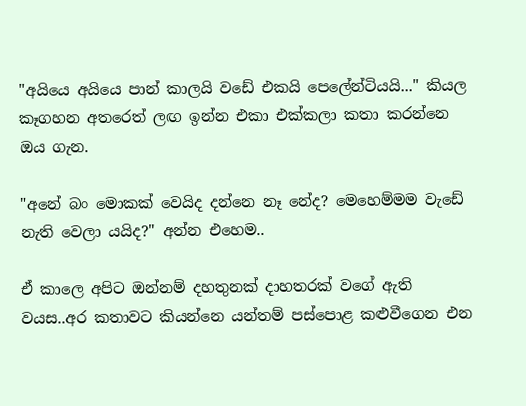"අයියෙ අයියෙ පාන් කාලයි වඩේ එකයි පෙලේන්ටියයි..." කියල කෑගහන අතරෙත් ලඟ ඉන්න එකා එක්කලා කතා කරන්නෙ ඔය ගැන.

"අනේ බං මොකක් වෙයිද දන්නෙ නෑ නේද? මෙහෙම්මම වැඩේ නැති වෙලා යයිද?" අන්න එහෙම..

ඒ කාලෙ අපිට ඔන්නම් දහතුනක් දාහතරක් වගේ ඇති වයස..අර කතාවට කියන්නෙ යන්තම් පස්පොළ කළුවීගෙන එන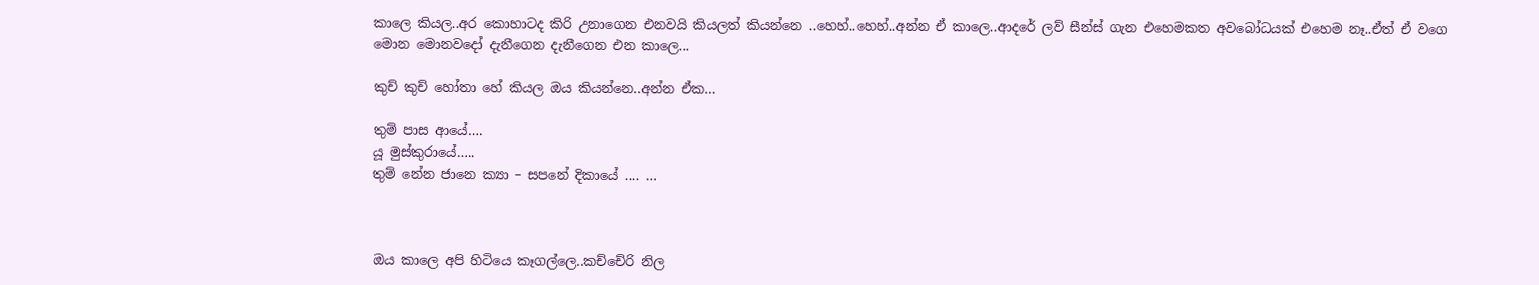කාලෙ කියල..අර කොහාටද කිරි උනාගෙන එනවයි කියලත් කියන්නෙ ..හෙහ්..හෙහ්..අන්න ඒ කාලෙ..ආදරේ ලව් සීන්ස් ගැන එහෙමකත අවබෝධයක් එහෙම නෑ..ඒත් ඒ වගෙ මොන මොනවදෝ දැනීගෙන දැනීගෙන එන කාලෙ...

කුච් කුච් හෝතා හේ කියල ඔය කියන්නෙ..අන්න ඒක…

තුම් පාස ආයේ….
යූ මුස්කුරායේ…..
තුම් නේන ජානෙ ක්‍යා – සපනේ දිකායේ .... …



ඔය කාලෙ අපි හිටියෙ කෑගල්ලෙ..කච්චේරි නිල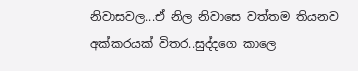නිවාසවල...ඒ නිල නිවාසෙ වත්තම තියනව අක්කරයක් විතර..සුද්දගෙ කාලෙ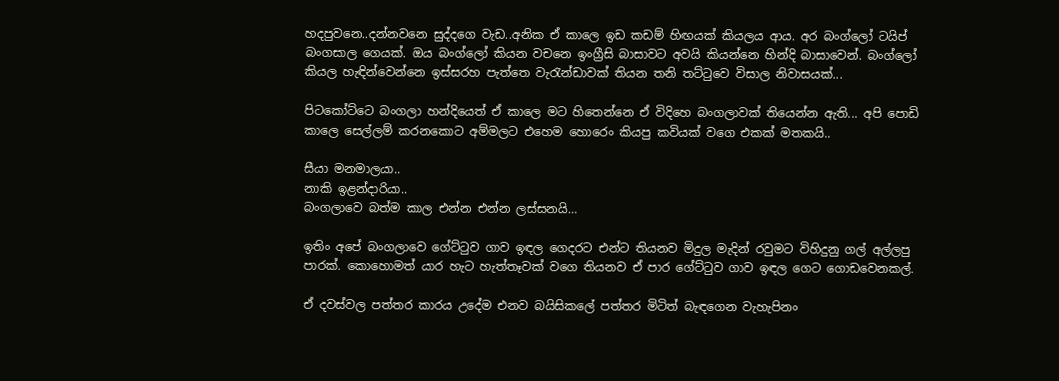හදපුවනෙ..දන්නවනෙ සුද්දගෙ වැඩ..අනික ඒ කාලෙ ඉඩ කඩම් හිඟයක් කියලය ආය. අර බංග්ලෝ ටයිප් බංගසාල ගෙයක්. ඔය බංග්ලෝ කියන වචනෙ ඉංග්‍රීසි බාසාවට අවයි කියන්නෙ හින්දි බාසාවෙන්. බංග්ලෝ කියල හැඳින්වෙන්නෙ ඉස්සරහ පැත්තෙ වැරැන්ඩාවක් තියන තනි තට්ටුවෙ විසාල නිවාසයක්...

පිටකෝට්ටෙ බංගලා හන්දියෙත් ඒ කාලෙ මට හිතෙන්නෙ ඒ විදිහෙ බංගලාවක් තියෙන්න ඇති... අපි පොඩි කාලෙ සෙල්ලම් කරනකොට අම්මලට එහෙම හොරෙං කියපු කවියක් වගෙ එකක් මතකයි..

සීයා මනමාලයා..
නාකි ඉළන්දාරියා..
බංගලාවෙ බත්ම කාල එන්න එන්න ලස්සනයි…

ඉතිං අපේ බංගලාවෙ ගේට්ටුව ගාව ඉඳල ගෙදරට එන්ට තියනව මිදුල මැදින් රවුමට විහිදුනු ගල් අල්ලපු පාරක්. කොහොමත් යාර හැට හැත්තෑවක් වගෙ තියනව ඒ පාර ගේට්ටුව ගාව ඉඳල ගෙට ගොඩවෙනකල්.

ඒ දවස්වල පත්තර කාරය උදේම එනව බයිසිකලේ පත්තර මිටිත් බැඳගෙන වැහැපිනං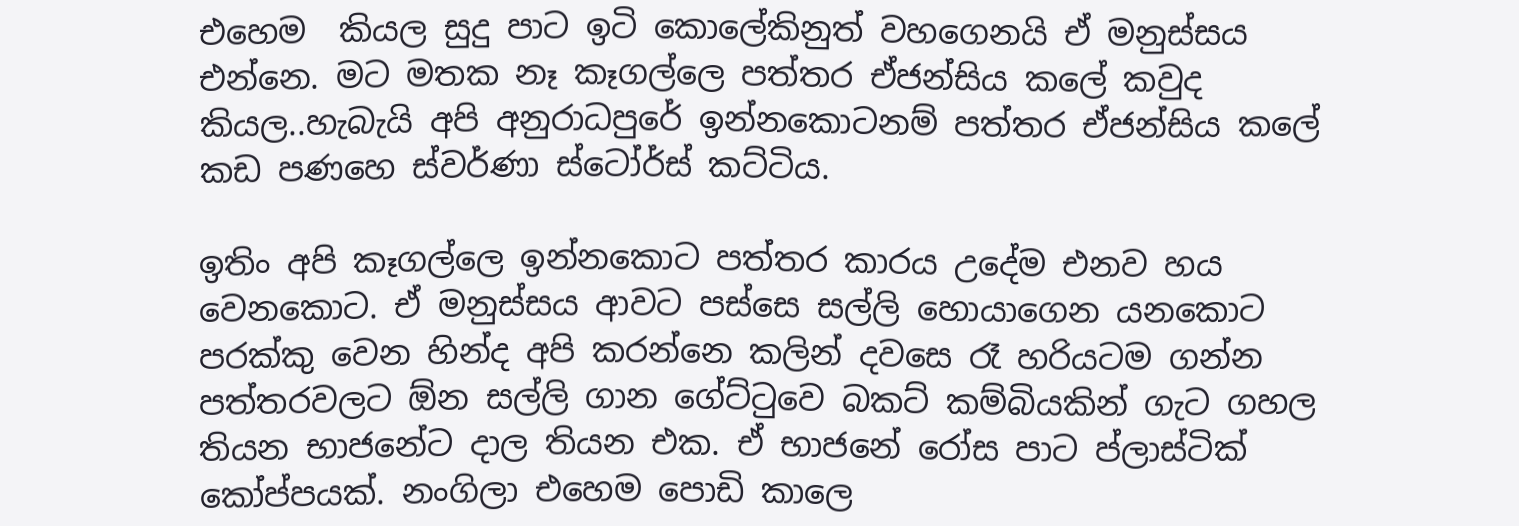එහෙම  කියල සුදු පාට ඉටි කොලේකිනුත් වහගෙනයි ඒ මනුස්සය එන්නෙ. මට මතක නෑ කෑගල්ලෙ පත්තර ඒජන්සිය කලේ කවුද කියල..හැබැයි අපි අනුරාධපුරේ ඉන්නකොටනම් පත්තර ඒජන්සිය කලේ කඩ පණහෙ ස්වර්ණා ස්ටෝර්ස් කට්ටිය.

ඉතිං අපි කෑගල්ලෙ ඉන්නකොට පත්තර කාරය උදේම එනව හය වෙනකොට. ඒ මනුස්සය ආවට පස්සෙ සල්ලි හොයාගෙන යනකොට පරක්කු වෙන හින්ද අපි කරන්නෙ කලින් දවසෙ රෑ හරියටම ගන්න පත්තරවලට ඕන සල්ලි ගාන ගේට්ටුවෙ බකට් කම්බියකින් ගැට ගහල තියන භාජනේට දාල තියන එක. ඒ භාජනේ රෝස පාට ප්ලාස්ටික් කෝප්පයක්. නංගිලා එහෙම පොඩි කාලෙ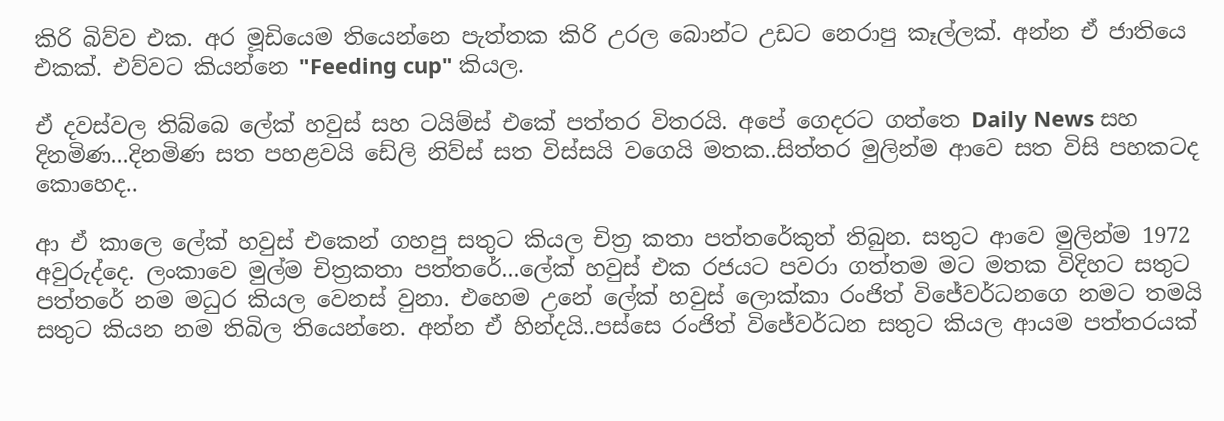කිරි බිව්ව එක. අර මූඩියෙම තියෙන්නෙ පැත්තක කිරි උරල බොන්ට උඩට නෙරාපු කෑල්ලක්. අන්න ඒ ජාතියෙ එකක්. එව්වට කියන්නෙ "Feeding cup" කියල.

ඒ දවස්වල තිබ්බෙ ලේක් හවුස් සහ ටයිම්ස් එකේ පත්තර විතරයි. අපේ ගෙදරට ගත්තෙ Daily News සහ දිනමිණ...දිනමිණ සත පහළවයි ඩේලි නිව්ස් සත විස්සයි වගෙයි මතක..සිත්තර මුලින්ම ආවෙ සත විසි පහකටද කොහෙද..

ආ ඒ කාලෙ ලේක් හවුස් එකෙන් ගහපු සතුට කියල චිත්‍ර කතා පත්තරේකුත් තිබුන. සතුට ආවෙ මුලින්ම 1972 අවුරුද්දෙ. ලංකාවෙ මුල්ම චිත්‍රකතා පත්තරේ...ලේක් හවුස් එක රජයට පවරා ගත්තම මට මතක විදිහට සතුට පත්තරේ නම මධුර කියල වෙනස් වුනා. එහෙම උනේ ලේක් හවුස් ලොක්කා රංජිත් විජේවර්ධනගෙ නමට තමයි සතුට කියන නම තිබිල තියෙන්නෙ. අන්න ඒ හින්දයි..පස්සෙ රංජිත් විජේවර්ධන සතුට කියල ආයම පත්තරයක්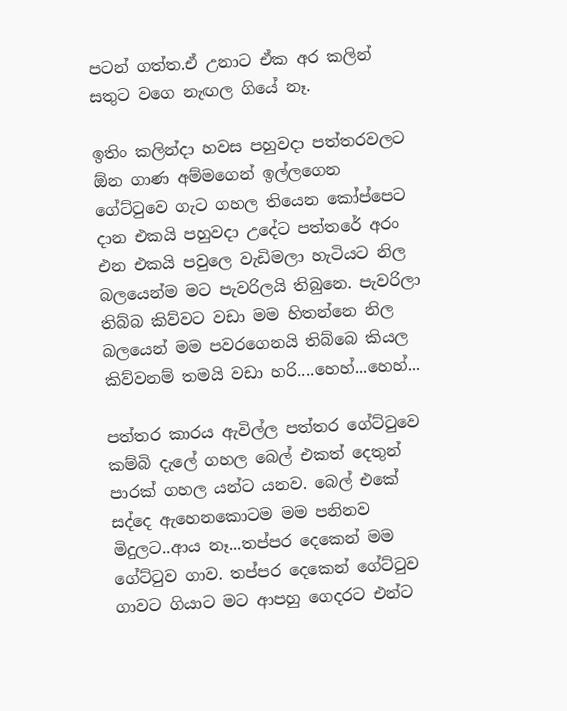පටන් ගත්ත.ඒ උනාට ඒක අර කලින් සතුට වගෙ නැඟල ගියේ නෑ.

ඉතිං කලින්දා හවස පහුවදා පත්තරවලට ඕන ගාණ අම්මගෙන් ඉල්ලගෙන ගේට්ටුවෙ ගැට ගහල තියෙන කෝප්පෙට දාන එකයි පහුවදා උදේට පත්තරේ අරං එන එකයි පවුලෙ වැඩිමලා හැටියට නිල බලයෙන්ම මට පැවරිලයි තිබුනෙ. පැවරිලා තිබ්බ කිව්වට වඩා මම හිතන්නෙ නිල බලයෙන් මම පවරගෙනයි තිබ්බෙ කියල කිව්වනම් තමයි වඩා හරි....හෙහ්...හෙහ්...

පත්තර කාරය ඇවිල්ල පත්තර ගේට්ටුවෙ කම්බි දැලේ ගහල බෙල් එකත් දෙතුන් පාරක් ගහල යන්ට යනව. බෙල් එකේ සද්දෙ ඇහෙනකොටම මම පනිනව මිදුලට..ආය නෑ...තප්පර දෙකෙන් මම ගේට්ටුව ගාව. තප්පර දෙකෙන් ගේට්ටුව ගාවට ගියාට මට ආපහු ගෙදරට එන්ට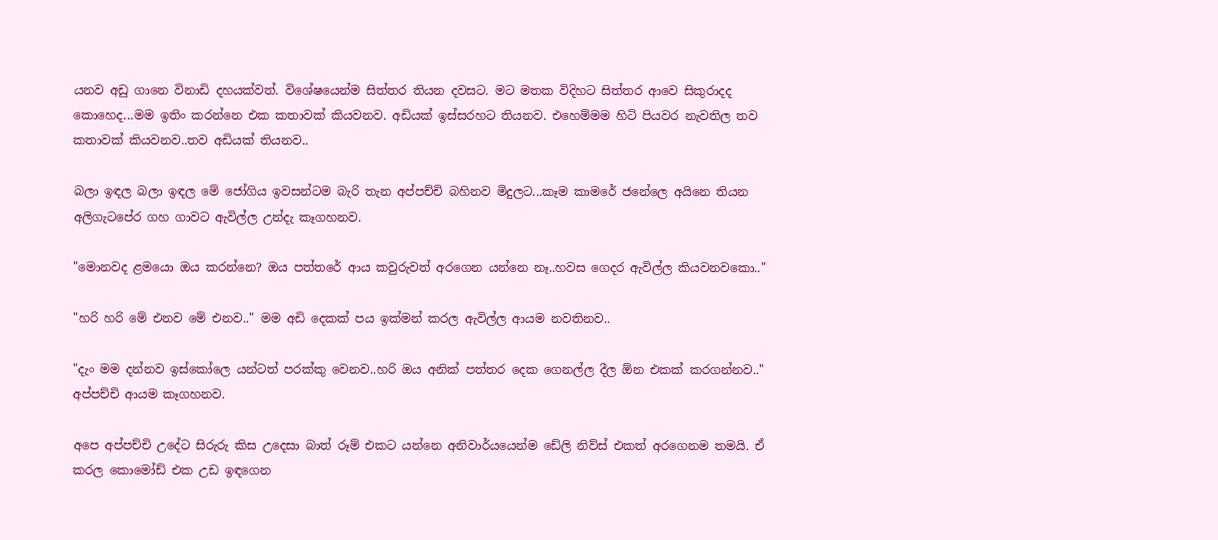යනව අඩු ගානෙ විනාඩි දහයක්වත්. විශේෂයෙන්ම සිත්තර තියන දවසට. මට මතක විදිහට සිත්තර ආවෙ සිකුරාදද කොහෙද...මම ඉතිං කරන්නෙ එක කතාවක් කියවනව. අඩියක් ඉස්සරහට තියනව. එහෙම්මම හිටි පියවර නැවතිල තව කතාවක් කියවනව..තව අඩියක් තියනව..

බලා ඉඳල බලා ඉඳල මේ ජෝගිය ඉවසන්ටම බැරි තැන අප්පච්චි බහිනව මිදුලට...කෑම කාමරේ ජනේලෙ අයිනෙ තියන අලිගැටපේර ගහ ගාවට ඇවිල්ල උන්දැ කෑගහනව.

"මොනවද ළමයො ඔය කරන්නෙ? ඔය පත්තරේ ආය කවුරුවත් අරගෙන යන්නෙ නෑ..හවස ගෙදර ඇවිල්ල කියවනවකො.."

"හරි හරි මේ එනව මේ එනව.." මම අඩි දෙකක් පය ඉක්මන් කරල ඇවිල්ල ආයම නවතිනව..

"දැං මම දන්නව ඉස්කෝලෙ යන්ටත් පරක්කු වෙනව..හරි ඔය අනික් පත්තර දෙක ගෙනල්ල දීල ඕන එකක් කරගන්නව.." අප්පච්චි ආයම කෑගහනව.

අපෙ අප්පච්චි උදේට සිරුරු කිස උදෙසා බාත් රූම් එකට යන්නෙ අනිවාර්යයෙන්ම ඩේලි නිව්ස් එකත් අරගෙනම තමයි. ඒ කරල කොමෝඩ් එක උඩ ඉඳගෙන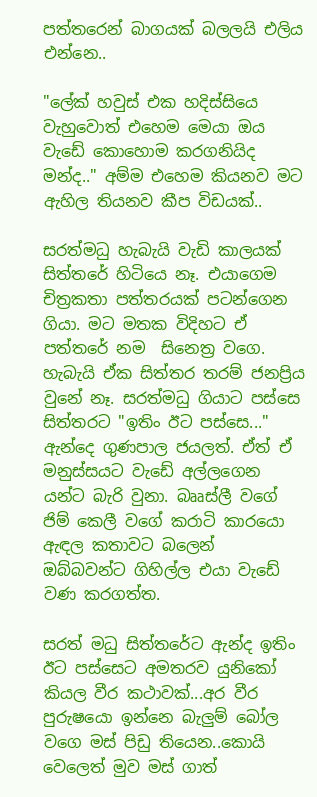පත්තරෙන් බාගයක් බලලයි එලිය එන්නෙ..

"ලේක් හවුස් එක හදිස්සියෙ වැහුවොත් එහෙම මෙයා ඔය වැඩේ කොහොම කරගනියිද මන්ද.." අම්ම එහෙම කියනව මට ඇහිල තියනව කීප විඩයක්..

සරත්මධු හැබැයි වැඩි කාලයක් සිත්තරේ හිටියෙ නෑ. එයාගෙම චිත්‍රකතා පත්තරයක් පටන්ගෙන ගියා. මට මතක විදිහට ඒ පත්තරේ නම  සිනෙත්‍ර වගෙ. හැබැයි ඒක සිත්තර තරම් ජනප්‍රිය වුනේ නෑ. සරත්මධු ගියාට පස්සෙ සිත්තරට "ඉතිං ඊට පස්සෙ..." ඇන්දෙ ගුණපාල ජයලත්. ඒත් ඒ මනුස්සයට වැඩේ අල්ලගෙන යන්ට බැරි වුනා. බෲස්ලී වගේ ජිම් කෙලී වගේ කරාටි කාරයො ඇඳල කතාවට බලෙන් ඔබ්බවන්ට ගිහිල්ල එයා වැඩේ වණ කරගත්ත.

සරත් මධු සිත්තරේට ඇන්ද ඉතිං ඊට පස්සෙට අමතරව යුනිකෝ කියල වීර කථාවක්...අර වීර පුරුෂයො ඉන්නෙ බැලුම් බෝල වගෙ මස් පිඩු තියෙන..කොයි වෙලෙත් මුව මස් ගාත්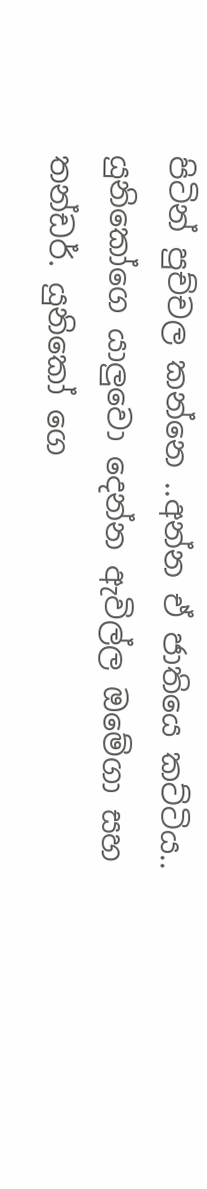පිටින් පුච්චල කන්නෙ ..අන්න ඒ ජාතියෙ කට්ටිය.. යුනිකෝගෙ යාලුවො දෙන්න ඇවිල්ල ඔමේගා සහ තන්ඩර්. යුනිකෝ ගෙ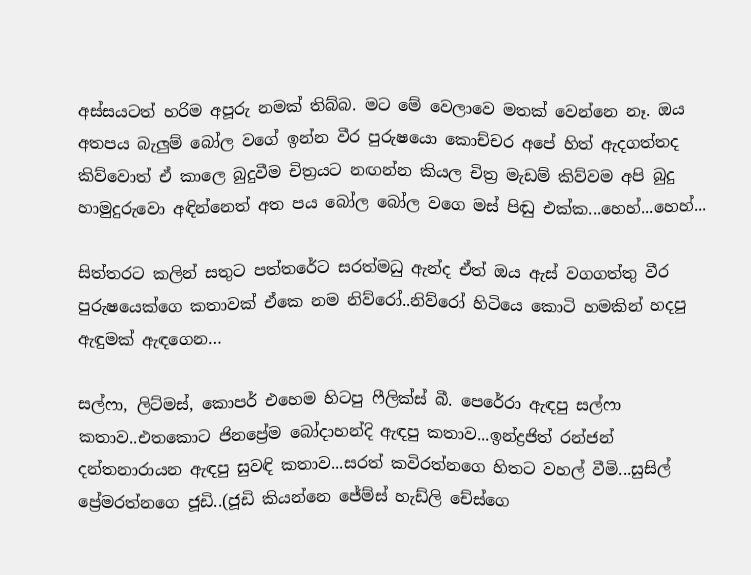අස්සයටත් හරිම අපූරු නමක් තිබ්බ. මට මේ වෙලාවෙ මතක් වෙන්නෙ නෑ. ඔය අතපය බැලුම් බෝල වගේ ඉන්න වීර පුරුෂයො කොච්චර අපේ හිත් ඇදගත්තද කිව්වොත් ඒ කාලෙ බුදුවීම චිත්‍රයට නඟන්න කියල චිත්‍ර මැඩම් කිව්වම අපි බුදු හාමුදුරුවො අඳින්නෙත් අත පය බෝල බෝල වගෙ මස් පිඬු එක්ක...හෙහ්...හෙහ්...

සිත්තරට කලින් සතුට පත්තරේට සරත්මධු ඇන්ද ඒත් ඔය ඇස් වගගත්තු වීර පුරුෂයෙක්ගෙ කතාවක් ඒකෙ නම නිව්රෝ..නිව්රෝ හිටියෙ කොටි හමකින් හදපු ඇඳුමක් ඇඳගෙන…

සල්ෆා, ලිට්මස්, කොපර් එහෙම හිටපු ෆීලික්ස් බී. පෙරේරා ඇඳපු සල්ෆා කතාව..එතකොට ජිනප්‍රේම බෝදාහන්දි ඇඳපු කතාව...ඉන්ද්‍රජිත් රන්ජන් දන්තනාරායන ඇඳපු සුවඳි කතාව...සරත් කවිරත්නගෙ හිතට වහල් වීමි...සුසිල් ප්‍රේමරත්නගෙ ජූඩි..(ජූඩි කියන්නෙ ජේම්ස් හැඩ්ලි චේස්ගෙ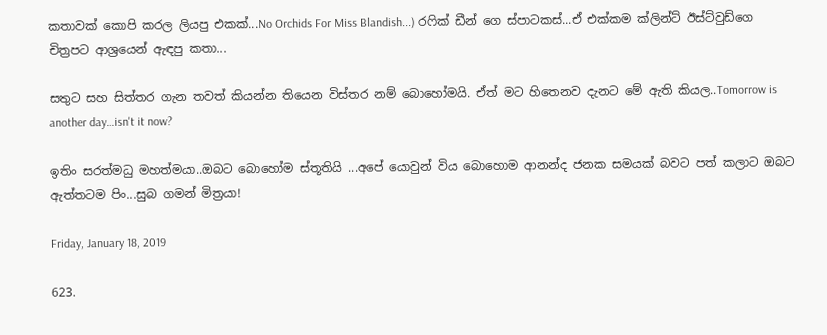කතාවක් කොපි කරල ලියපු එකක්...No Orchids For Miss Blandish...) රෆික් ඩීන් ගෙ ස්පාටකස්...ඒ එක්කම ක්ලින්ට් ඊස්ට්වුඩ්ගෙ චිත්‍රපට ආශ්‍රයෙන් ඇඳපු කතා...

සතුට සහ සිත්තර ගැන තවත් කියන්න තියෙන විස්තර නම් බොහෝමයි. ඒත් මට හිතෙනව දැනට මේ ඇති කියල..Tomorrow is another day…isn't it now?

ඉතිං සරත්මධු මහත්මයා..ඔබට බොහෝම ස්තූතියි ...අපේ යොවුන් විය බොහොම ආනන්ද ජනක සමයක් බවට පත් කලාට ඔබට ඇත්තටම පිං...සුබ ගමන් මිත්‍රයා!

Friday, January 18, 2019

623.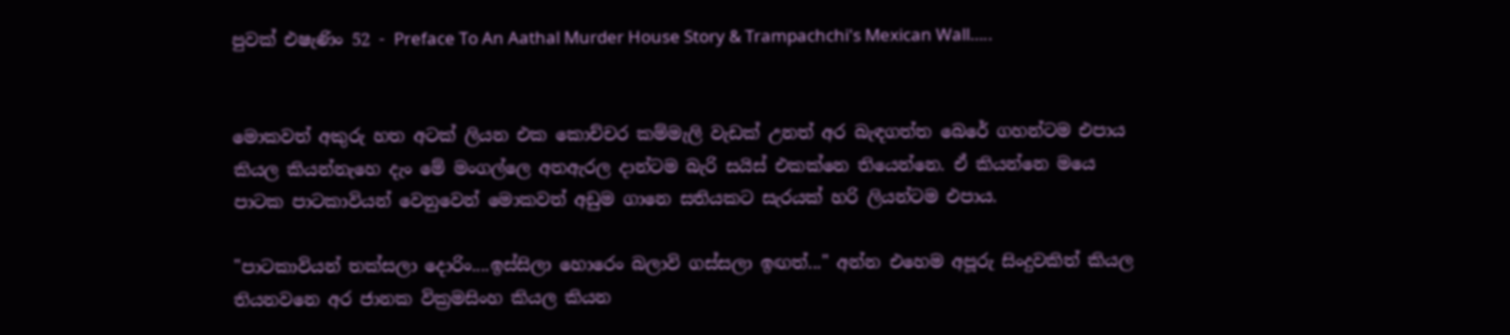පුවක් එෂැණිං 52 - Preface To An Aathal Murder House Story & Trampachchi's Mexican Wall…..


මොකවත් අකුරු හත අටක් ලියන එක කොච්චර කම්මැලි වැඩක් උනත් අර බැඳගත්ත බෙරේ ගහන්ටම එපාය කියල කියන්නැහෙ දැං මේ මංගල්ලෙ අතඇරල දාන්ටම බැරි සයිස් එකක්නෙ තියෙන්නෙ. ඒ කියන්නෙ මයෙ පාටක පාටකාවියන් වෙනුවෙන් මොකවත් අඩුම ගානෙ සතියකට සැරයක් හරි ලියන්ටම එපාය.

"පාටකාවියන් තක්සලා දොරිං....ඉස්සිලා හොරෙං බලාවි ගස්සලා ඉඟත්..." අන්න එහෙම අපූරු සිංදුවකිත් කියල තියනවනෙ අර ජානක වික්‍රමසිංහ කියල කියන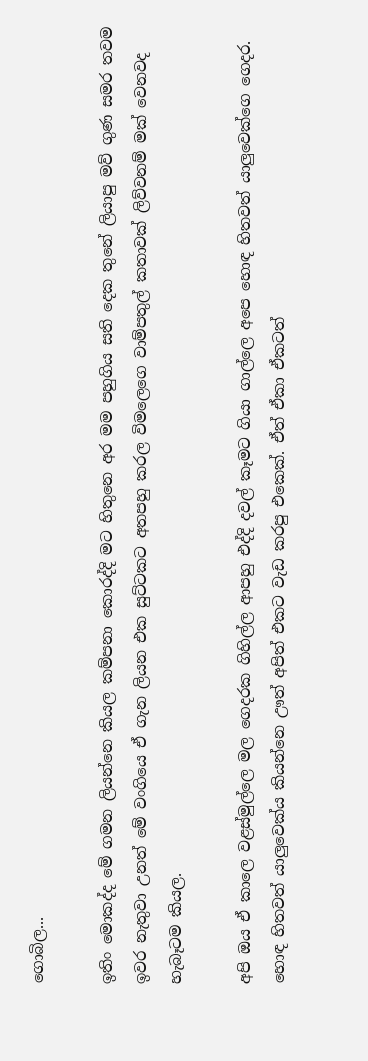ගොබිල...

ඉතිං මොකද්ද මේ ගමන ලියන්නෙ කියල කම්පනා කොරද්දි මට හිතුනෙ අර මම පහුගිය සති දෙක තුනේ ලියාපු මව් ගුණ සමර තවම ඉවර නැතුවා උනත් මේ වංගියෙ ඒ ගැන ලියන එක සුට්ටකට අතපහු කරල විමලෙගෙ වාම්පතුල් කතාවක් ලිව්වනම් මක් වෙනවද හැබෑටම කියල.

අපි ඔය ඒ කාලෙ වළස්මුල්ලෙ මල ගෙදරක ගිහිල්ල ආපහු එද්දි දවල් කෑමට ගියා ගාල්ලෙ අපෙ හොඳ හිතවත් යාලුවෙක්ගෙ ගෙදර. හොඳ හිතවත් යාලුවෙක්ය කියන්නෙ ඌත් අපිත් එකට වැඩ කරපු එකෙක්. ඒත් ඒකා ඒකටත්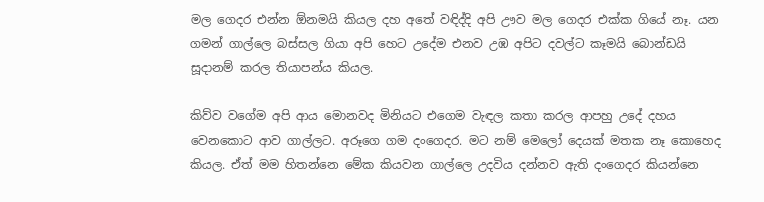මල ගෙදර එන්න ඕනමයි කියල දහ අතේ වඳිද්දි අපි ඌව මල ගෙදර එක්ක ගියේ නෑ. යන ගමන් ගාල්ලෙ බස්සල ගියා අපි හෙට උදේම එනව උඹ අපිට දවල්ට කෑමයි බොන්ඩයි සූදානම් කරල තියාපන්ය කියල.

කිව්ව වගේම අපි ආය මොනවද මිනියට එගෙම වැඳල කතා කරල ආපහු උදේ දහය වෙනකොට ආව ගාල්ලට. අරූගෙ ගම දංගෙදර. මට නම් මෙලෝ දෙයක් මතක නෑ කොහෙද කියල. ඒත් මම හිතන්නෙ මේක කියවන ගාල්ලෙ උදවිය දන්නව ඇති දංගෙදර කියන්නෙ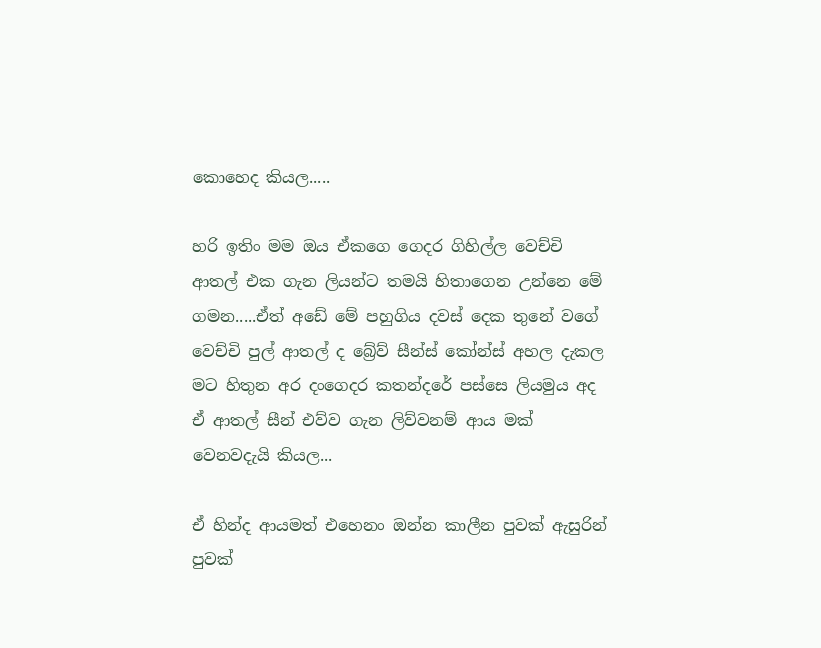කොහෙද කියල.....

හරි ඉතිං මම ඔය ඒකගෙ ගෙදර ගිහිල්ල වෙච්චි ආතල් එක ගැන ලියන්ට තමයි හිතාගෙන උන්නෙ මේ ගමන.....ඒත් අඩේ මේ පහුගිය දවස් දෙක තුනේ වගේ වෙච්චි පුල් ආතල් ද බ්‍රේව් සීන්ස් කෝන්ස් අහල දැකල මට හිතුන අර දංගෙදර කතන්දරේ පස්සෙ ලියමුය අද ඒ ආතල් සීන් එව්ව ගැන ලිව්වනම් ආය මක් වෙනවදැයි කියල...

ඒ හින්ද ආයමත් එහෙනං ඔන්න කාලීන පුවක් ඇසුරින් පුවක්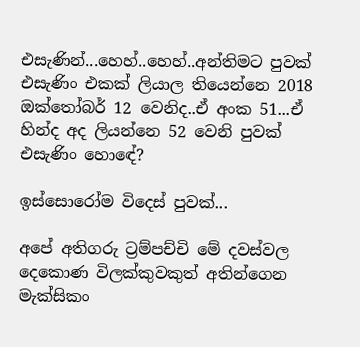එසැණින්...හෙහ්..හෙහ්..අන්තිමට පුවක් එසැණිං එකක් ලියාල තියෙන්නෙ 2018 ඔක්තෝබර් 12 වෙනිද..ඒ අංක 51...ඒ හින්ද අද ලියන්නෙ 52 වෙනි පුවක් එසැණිං හොඳේ?

ඉස්සොරෝම විදෙස් පුවක්...

අපේ අතිගරු ට්‍රම්පච්චි මේ දවස්වල දෙකොණ විලක්කුවකුත් අතින්ගෙන මැක්සිකං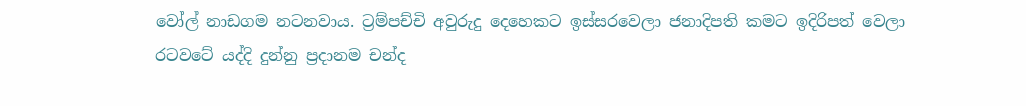වෝල් නාඩගම නටනවාය. ට්‍රම්පච්චි අවුරුදු දෙහෙකට ඉස්සරවෙලා ජනාදිපති කමට ඉදිරිපත් වෙලා රටවටේ යද්දි දුන්නු ප්‍රදානම චන්ද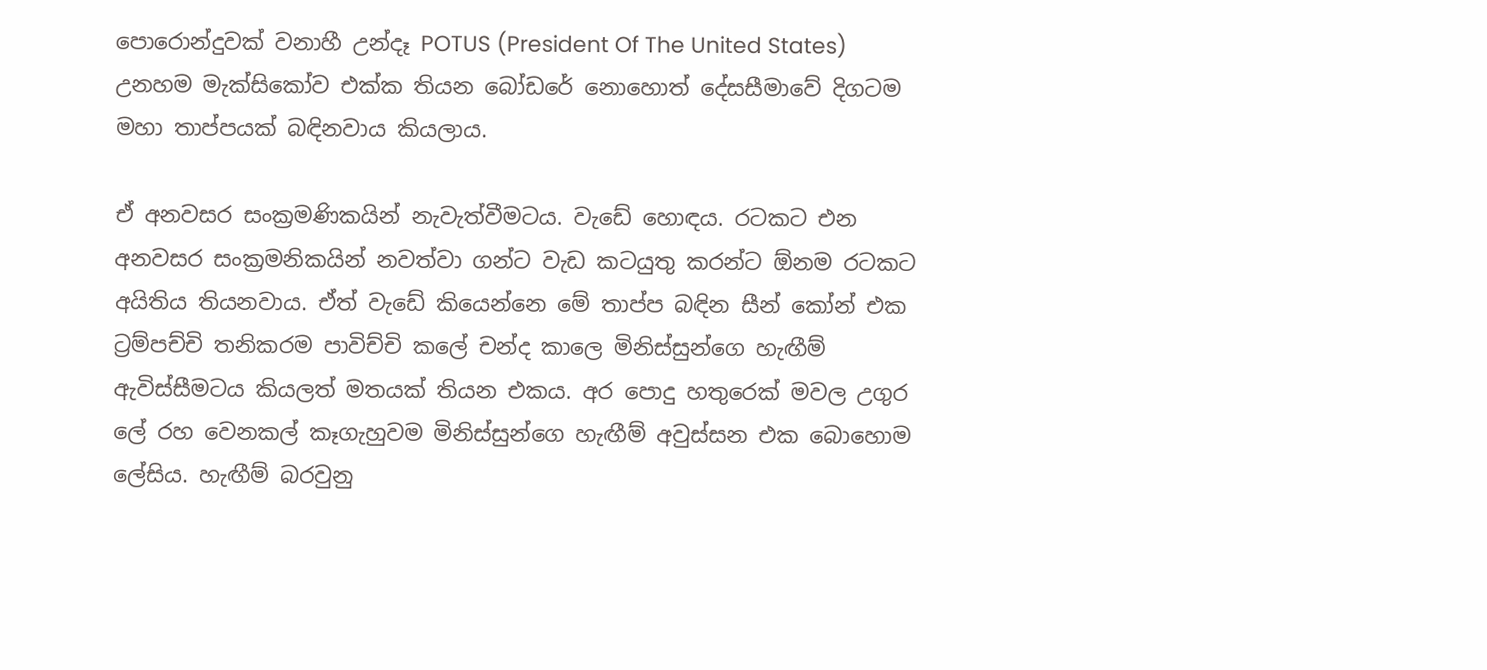පොරොන්දුවක් වනාහී උන්දෑ POTUS (President Of The United States) උනහම මැක්සිකෝව එක්ක තියන බෝඩරේ නොහොත් දේසසීමාවේ දිගටම මහා තාප්පයක් බඳිනවාය කියලාය.

ඒ අනවසර සංක්‍රමණිකයින් නැවැත්වීමටය. වැඩේ හොඳය. රටකට එන අනවසර සංක්‍රමනිකයින් නවත්වා ගන්ට වැඩ කටයුතු කරන්ට ඕනම රටකට අයිතිය තියනවාය. ඒත් වැඩේ කියෙන්නෙ මේ තාප්ප බඳින සීන් කෝන් එක ට්‍රම්පච්චි තනිකරම පාවිච්චි කලේ චන්ද කාලෙ මිනිස්සුන්ගෙ හැඟීම් ඇවිස්සීමටය කියලත් මතයක් තියන එකය. අර පොදු හතුරෙක් මවල උගුර ලේ රහ වෙනකල් කෑගැහුවම මිනිස්සුන්ගෙ හැඟීම් අවුස්සන එක බොහොම ලේසිය. හැඟීම් බරවුනු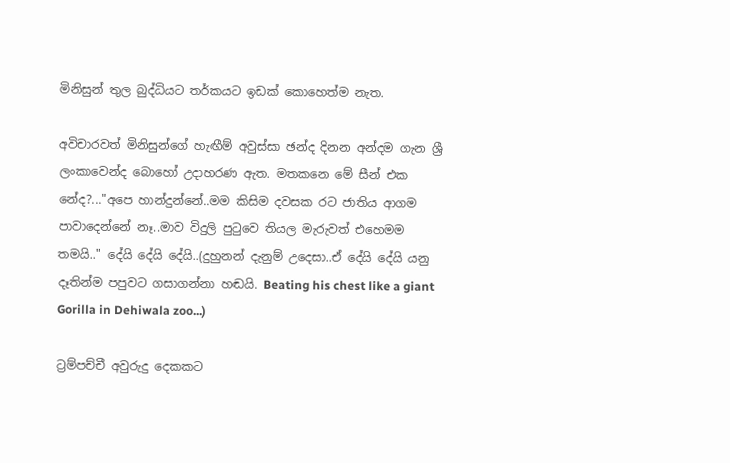මිනිසුන් තුල බුද්ධියට තර්කයට ඉඩක් කොහෙත්ම නැත.

අවිචාරවත් මිනිසුන්ගේ හැඟීම් අවුස්සා ඡන්ද දිනන අන්දම ගැන ශ්‍රී ලංකාවෙන්ද බොහෝ උදාහරණ ඇත. මතකනෙ මේ සීන් එක නේද?..."අපෙ හාන්දුන්නේ..මම කිසිම දවසක රට ජාතිය ආගම පාවාදෙන්නේ නෑ..මාව විදුලි පුටුවෙ තියල මැරුවත් එහෙමම තමයි.." දේයි දේයි දේයි..(දුහුනන් දැනුම් උදෙසා..ඒ දේයි දේයි යනු දෑතින්ම පපුවට ගසාගන්නා හඬයි. Beating his chest like a giant Gorilla in Dehiwala zoo...)

ට්‍රම්පච්චී අවුරුදු දෙකකට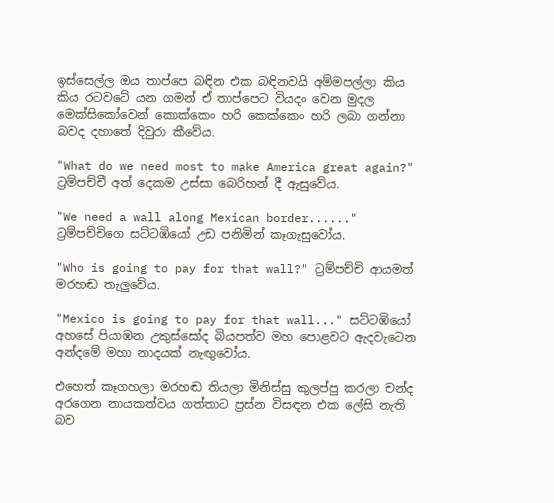ඉස්සෙල්ල ඔය තාප්පෙ බඳින එක බඳිනවයි අම්මපල්ලා කිය කිය රටවටේ යන ගමන් ඒ තාප්පෙට වියදං වෙන මුදල මෙක්සිකෝවෙන් කොක්කෙං හරි කෙක්කෙං හරි ලබා ගන්නා බවද දහාතේ දිවුරා කීවේය.

"What do we need most to make America great again?" ට්‍රම්පච්චී අත් දෙකම උස්සා බෙරිහන් දී ඇසුවේය.

"We need a wall along Mexican border......" ට්‍රම්පච්චිගෙ සට්ටඹියෝ උඩ පනිමින් කෑගැසුවෝය.

"Who is going to pay for that wall?" ට්‍රම්පච්චි ආයමත් මරහඬ තැලුවේය.

"Mexico is going to pay for that wall..." සට්ටඹියෝ අහසේ පියාඹන උකුස්සෝද බියපත්ව මහ පොළවට ඇදවැටෙන අන්දමේ මහා නාදයක් නැඟුවෝය.

එහෙත් කෑගහලා මරහඬ තියලා මිනිස්සු කුලප්පු කරලා චන්ද අරගෙන නායකත්වය ගත්තාට ප්‍රස්න විසඳන එක ලේසි නැති බව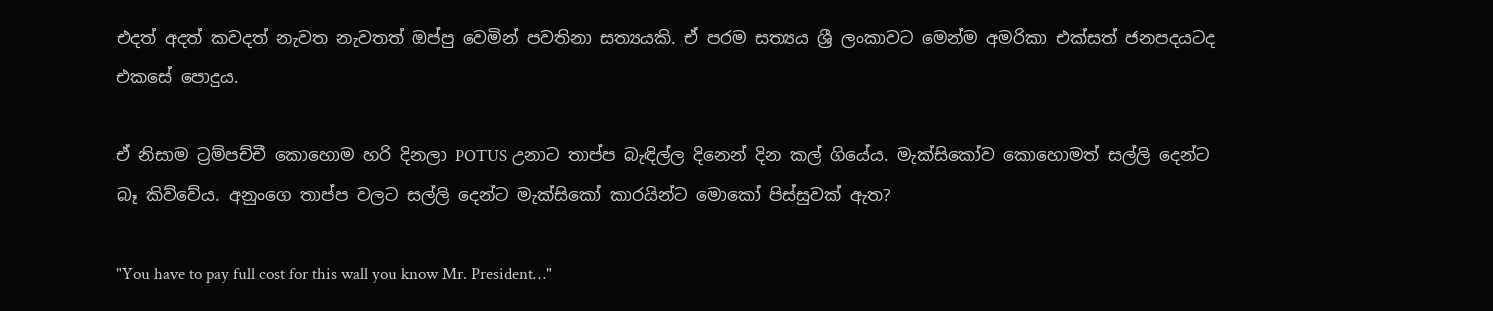එදත් අදත් කවදත් නැවත නැවතත් ඔප්පු වෙමින් පවතිනා සත්‍යයකි. ඒ පරම සත්‍යය ශ්‍රී ලංකාවට මෙන්ම අමරිකා එක්සත් ජනපදයටද එකසේ පොදුය.

ඒ නිසාම ට්‍රම්පච්චී කොහොම හරි දිනලා POTUS උනාට තාප්ප බැඳිල්ල දිනෙන් දින කල් ගියේය. මැක්සිකෝව කොහොමත් සල්ලි දෙන්ට බෑ කිව්වේය. අනුංගෙ තාප්ප වලට සල්ලි දෙන්ට මැක්සිකෝ කාරයින්ට මොකෝ පිස්සුවක් ඇත?

"You have to pay full cost for this wall you know Mr. President…"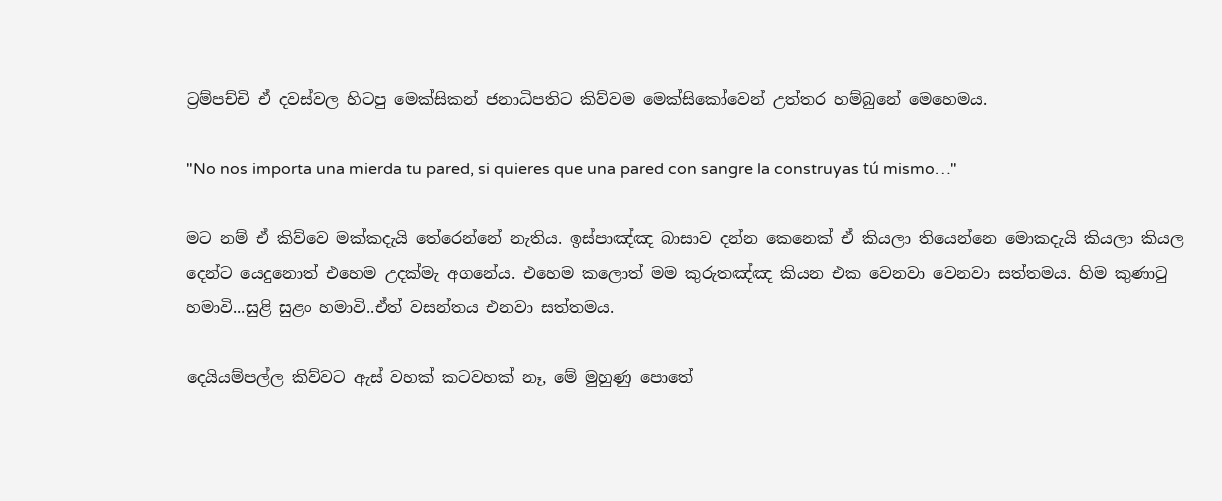ට්‍රම්පච්චි ඒ දවස්වල හිටපු මෙක්සිකන් ජනාධිපතිට කිව්වම මෙක්සිකෝවෙන් උත්තර හම්බුනේ මෙහෙමය.

"No nos importa una mierda tu pared, si quieres que una pared con sangre la construyas tú mismo…"

මට නම් ඒ කිව්වෙ මක්කදැයි තේරෙන්නේ නැතිය. ඉස්පාඤ්ඤ බාසාව දන්න කෙනෙක් ඒ කියලා තියෙන්නෙ මොකදැයි කියලා කියල දෙන්ට යෙදුනොත් එහෙම උදක්මැ අගනේය. එහෙම කලොත් මම කුරුතඤ්ඤ කියන එක වෙනවා වෙනවා සත්තමය. හිම කුණාටු හමාවි...සුළි සුළං හමාවි..ඒත් වසන්තය එනවා සත්තමය.

දෙයියම්පල්ල කිව්වට ඇස් වහක් කටවහක් නෑ, මේ මුහුණු පොතේ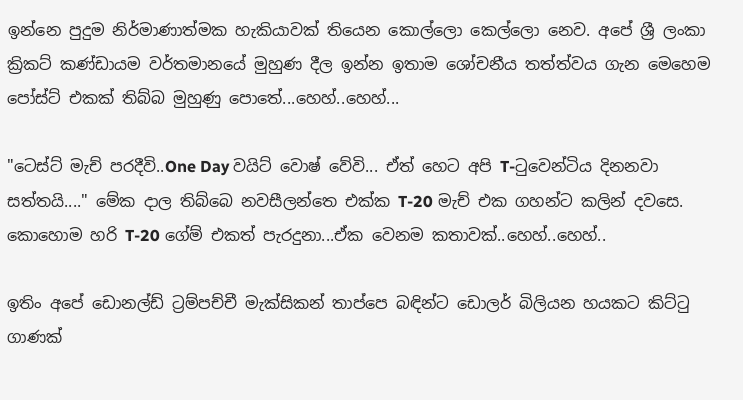ඉන්නෙ පුදුම නිර්මාණාත්මක හැකියාවක් තියෙන කොල්ලො කෙල්ලො නෙව. අපේ ශ්‍රී ලංකා ක්‍රිකට් කණ්ඩායම වර්තමානයේ මුහුණ දීල ඉන්න ඉතාම ශෝචනීය තත්ත්වය ගැන මෙහෙම පෝස්ට් එකක් තිබ්බ මුහුණු පොතේ...හෙහ්..හෙහ්...

"ටෙස්ට් මැච් පරදීවි..One Day වයිට් වොෂ් වේවි... ඒත් හෙට අපි T-ටුවෙන්ටිය දිනනවා සත්තයි...." මේක දාල තිබ්බෙ නවසීලන්තෙ එක්ක T-20 මැච් එක ගහන්ට කලින් දවසෙ. කොහොම හරි T-20 ගේම් එකත් පැරදුනා...ඒක වෙනම කතාවක්..හෙහ්..හෙහ්..

ඉතිං අපේ ඩොනල්ඩ් ට්‍රම්පච්චී මැක්සිකන් තාප්පෙ බඳින්ට ඩොලර් බිලියන හයකට කිට්ටු ගාණක්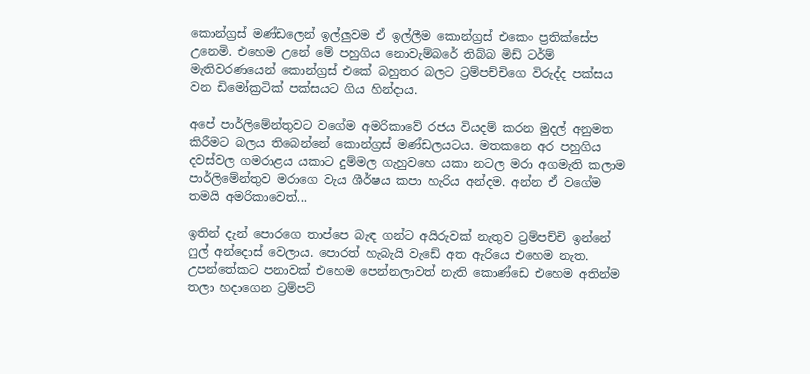කොන්ග්‍රස් මණ්ඩලෙන් ඉල්ලුවම ඒ ඉල්ලීම කොන්ග්‍රස් එකෙං ප්‍රතික්සේප උනෙමි. එහෙම උනේ මේ පහුගිය නොවැම්බරේ තිබ්බ මිඩ් ටර්ම් මැතිවරණයෙන් කොන්ග්‍රස් එකේ බහුතර බලට ට්‍රම්පච්චිගෙ විරුද්ද පක්සය වන ඩිමෝක්‍රටික් පක්සයට ගිය හින්දාය.

අපේ පාර්ලිමේන්තුවට වගේම අමරිකාවේ රජය වියදම් කරන මුදල් අනුමත කිරීමට බලය තිබෙන්නේ කොන්ග්‍රස් මණ්ඩලයටය. මතකනෙ අර පහුගිය දවස්වල ගමරාළය යකාට දුම්මල ගැහුවහෙ යකා නටල මරා අගමැති කලාම පාර්ලිමේන්තුව මරාගෙ වැය ශීර්ෂය කපා හැරිය අන්දම. අන්න ඒ වගේම තමයි අමරිකාවෙත්...

ඉතින් දැන් පොරගෙ තාප්පෙ බැඳ ගන්ට අයිරුවක් නැතුව ට්‍රම්පච්චි ඉන්නේ ෆුල් අන්දොස් වෙලාය. පොරත් හැබැයි වැඩේ අත ඇරියෙ එහෙම නැත. උපන්තේකට පනාවක් එහෙම පෙන්නලාවත් නැති කොණ්ඩෙ එහෙම අතින්ම තලා හදාගෙන ට්‍රම්පට්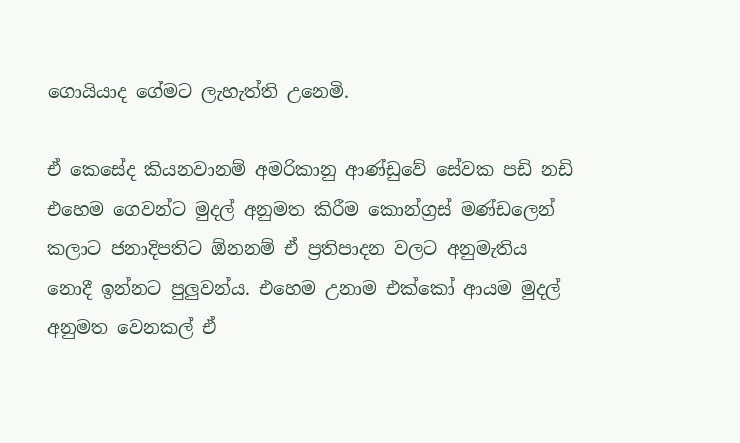ගොයියාද ගේමට ලැහැත්ති උනෙමි.

ඒ කෙසේද කියනවානම් අමරිකානු ආණ්ඩුවේ සේවක පඩි නඩි එහෙම ගෙවන්ට මුදල් අනුමත කිරීම කොන්ග්‍රස් මණ්ඩලෙන් කලාට ජනාදිපතිට ඕනනම් ඒ ප්‍රතිපාදන වලට අනුමැතිය නොදී ඉන්නට පුලුවන්ය. එහෙම උනාම එක්කෝ ආයම මුදල් අනුමත වෙනකල් ඒ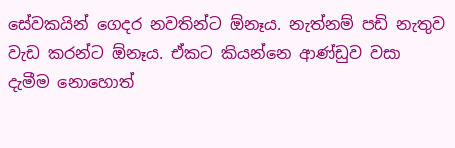සේවකයින් ගෙදර නවතින්ට ඕනෑය. නැත්නම් පඩි නැතුව වැඩ කරන්ට ඕනෑය. ඒකට කියන්නෙ ආණ්ඩුව වසා දැමීම නොහොත්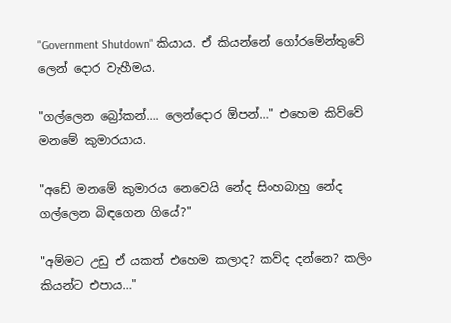"Government Shutdown" කියාය. ඒ කියන්නේ ගෝරමේන්තුවේ ලෙන් දොර වැහීමය.

"ගල්ලෙන බ්‍රෝකන්…. ලෙන්දොර ඕපන්…" එහෙම කිව්වේ මනමේ කුමාරයාය.

"අඩේ මනමේ කුමාරය නෙවෙයි නේද සිංහබාහු නේද ගල්ලෙන බිඳගෙන ගියේ?"

"අම්මට උඩු ඒ යකත් එහෙම කලාද? කව්ද දන්නෙ? කලිං කියන්ට එපාය…"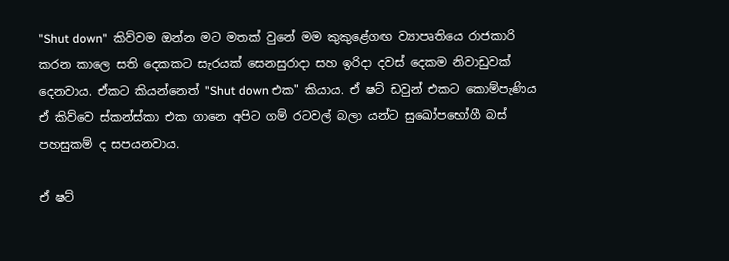"Shut down"  කිව්වම ඔන්න මට මතක් වුනේ මම කුකුළේගඟ ව්‍යාපෘතියෙ රාජකාරි කරන කාලෙ සති දෙකකට සැරයක් සෙනසුරාදා සහ ඉරිදා දවස් දෙකම නිවාඩුවක් දෙනවාය. ඒකට කියන්නෙත් "Shut down එක" කියාය. ඒ ෂට් ඩවුන් එකට කොම්පැණිය ඒ කිව්වෙ ස්කන්ස්කා එක ගානෙ අපිට ගම් රටවල් බලා යන්ට සුඛෝපභෝගී බස් පහසුකම් ද සපයනවාය.

ඒ ෂට්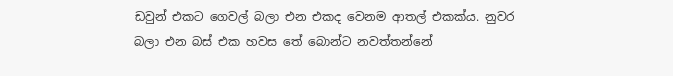ඩවුන් එකට ගෙවල් බලා එන එකද වෙනම ආතල් එකක්ය. නුවර බලා එන බස් එක හවස තේ බොන්ට නවත්තන්නේ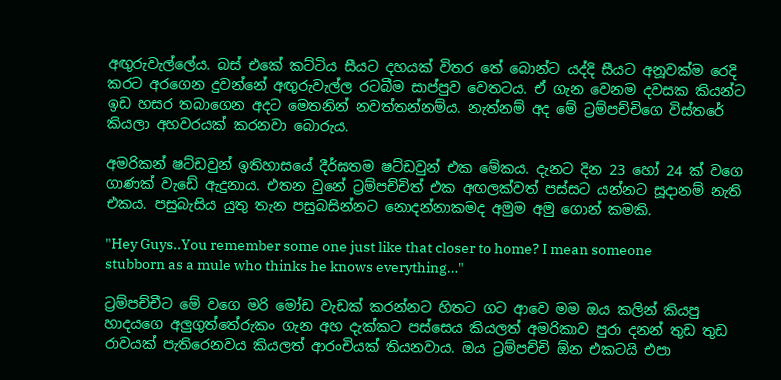අඟුරුවැල්ලේය. බස් එකේ කට්ටිය සීයට දහයක් විතර තේ බොන්ට යද්දි සීයට අනූවක්ම රෙදි කරට අරගෙන දුවන්නේ අඟුරුවැල්ල රටබීම සාප්පුව වෙතටය. ඒ ගැන වෙනම දවසක කියන්ට ඉඩ හසර තබාගෙන අදට මෙතනින් නවත්තන්නම්ය. නැත්නම් අද මේ ට්‍රම්පච්චිගෙ විස්තරේ කියලා අහවරයක් කරනවා බොරුය.

අමරිකන් ෂට්ඩවුන් ඉතිහාසයේ දීර්ඝතම ෂට්ඩවුන් එක මේකය. දැනට දින 23 හෝ 24 ක් වගෙ ගාණක් වැඩේ ඇදුනාය. එතන වුනේ ට්‍රම්පච්චිත් එක අඟලක්වත් පස්සට යන්නට සූදානම් නැති එකය. පසුබැසිය යුතු තැන පසුබසින්නට නොදන්නාකමද අමුම අමු ගොන් කමකි.

"Hey Guys..You remember some one just like that closer to home? I mean someone stubborn as a mule who thinks he knows everything…"

ට්‍රම්පච්චීට මේ වගෙ මරි මෝඩ වැඩක් කරන්නට හිතට ගට ආවෙ මම ඔය කලින් කියපු හාදයගෙ අලුගුත්තේරුකං ගැන අහ දැක්කට පස්සෙය කියලත් අමරිකාව පුරා දනන් තුඩ තුඩ රාවයක් පැතිරෙනවය කියලත් ආරංචියක් තියනවාය. ඔය ට්‍රම්පච්චි ඕන එකටයි එපා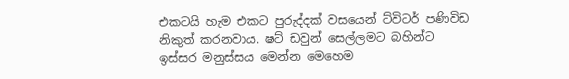එකටයි හැම එකට පුරුද්දක් වසයෙන් ට්විටර් පණිවිඩ නිකුත් කරනවාය. ෂට් ඩවුන් සෙල්ලමට බහින්ට ඉස්සර මනුස්සය මෙන්න මෙහෙම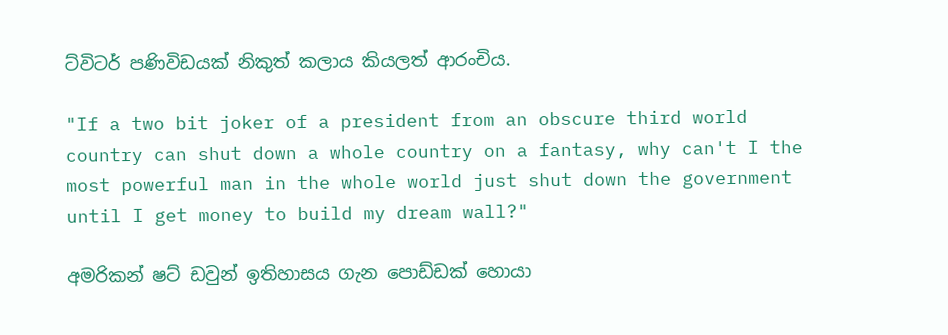ට්විටර් පණිවිඩයක් නිකුත් කලාය කියලත් ආරංචිය.

"If a two bit joker of a president from an obscure third world country can shut down a whole country on a fantasy, why can't I the most powerful man in the whole world just shut down the government until I get money to build my dream wall?"

අමරිකන් ෂට් ඩවුන් ඉතිහාසය ගැන පොඩ්ඩක් හොයා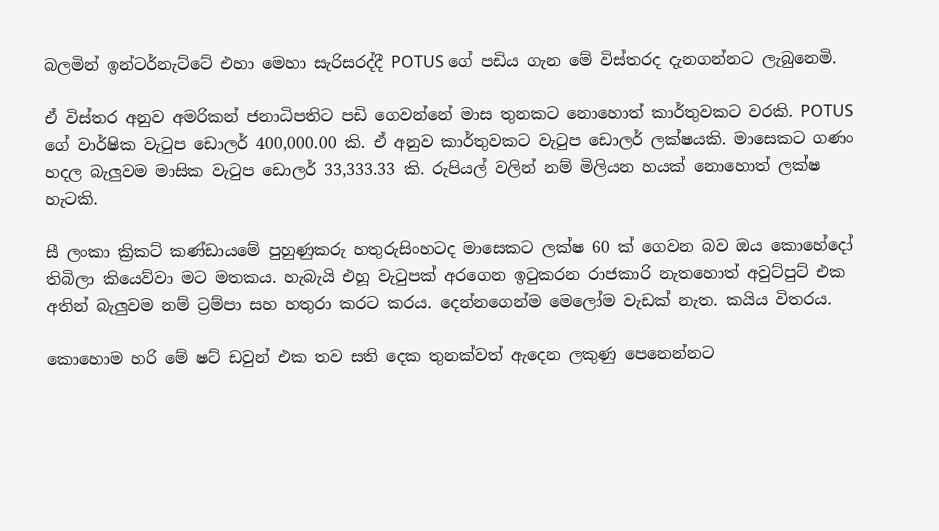බලමින් ඉන්ටර්නැට්ටේ එහා මෙහා සැරිසරද්දී POTUS ගේ පඩිය ගැන මේ විස්තරද දැනගන්නට ලැබුනෙමි.

ඒ විස්තර අනුව අමරිකන් ජනාධිපතිට පඩි ගෙවන්නේ මාස තුනකට නොහොත් කාර්තුවකට වරකි. POTUS ගේ වාර්ෂික වැටුප ඩොලර් 400,000.00 කි. ඒ අනුව කාර්තුවකට වැටුප ඩොලර් ලක්ෂයකි. මාසෙකට ගණං හදල බැලුවම මාසික වැටුප ඩොලර් 33,333.33 කි. රුපියල් වලින් නම් මිලියන හයක් නොහොත් ලක්ෂ හැටකි.

සී ලංකා ක්‍රිකට් කණ්ඩායමේ පුහුණුකරු හතුරුසිංහටද මාසෙකට ලක්ෂ 60 ක් ගෙවන බව ඔය කොහේදෝ තිබිලා කියෙව්වා මට මතකය. හැබැයි එහූ වැටුපක් අරගෙන ඉටුකරන රාජකාරි නැතහොත් අවුට්පුට් එක අතින් බැලුවම නම් ට්‍රම්පා සහ හතුරා කරට කරය. දෙන්නගෙන්ම මෙලෝම වැඩක් නැත. කයිය විතරය.

කොහොම හරි මේ ෂට් ඩවුන් එක තව සති දෙක තුනක්වත් ඇදෙන ලකුණු පෙනෙන්නට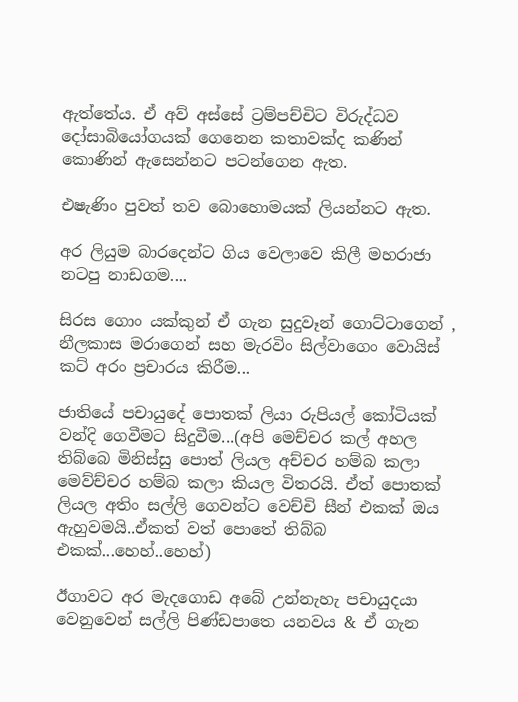ඇත්තේය. ඒ අව් අස්සේ ට්‍රම්පච්චිට විරුද්ධව දෝසාබියෝගයක් ගෙනෙන කතාවක්ද කණින් කොණින් ඇසෙන්නට පටන්ගෙන ඇත.

එෂැණිං පුවත් තව බොහොමයක් ලියන්නට ඇත.

අර ලියුම බාරදෙන්ට ගිය වෙලාවෙ කිලී මහරාජා නටපු නාඩගම....

සිරස ගොං යක්කුන් ඒ ගැන සුදුවෑන් ගොට්ටාගෙන් , නීලකාස මරාගෙන් සහ මැරවිං සිල්වාගෙං වොයිස් කට් අරං ප්‍රචාරය කිරීම...

ජාතියේ පචායුදේ පොතක් ලියා රුපියල් කෝටියක් වන්දි ගෙවීමට සිදුවීම...(අපි මෙච්චර කල් අහල තිබ්බෙ මිනිස්සු පොත් ලියල අච්චර හම්බ කලා මෙව්ච්චර හම්බ කලා කියල විතරයි. ඒත් පොතක් ලියල අතිං සල්ලි ගෙවන්ට වෙච්චි සීන් එකක් ඔය ඇහුවමයි..ඒකත් වත් පොතේ තිබ්බ එකක්...හෙහ්..හෙහ්)

ඊගාවට අර මැදගොඩ අබේ උන්නැහැ පචායුදයා වෙනුවෙන් සල්ලි පිණ්ඩපාතෙ යනවය & ඒ ගැන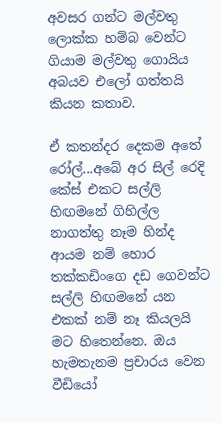අවසර ගන්ට මල්වතු ලොක්ක හම්බ වෙන්ට ගියාම මල්වතු ගොයිය අබයව එලෝ ගත්තයි කියන කතාව.

ඒ කතන්දර දෙකම අතේ රෝල්...අබේ අර සිල් රෙදි කේස් එකට සල්ලි හිඟමනේ ගිහිල්ල නාගත්තු නෑම හින්ද ආයම නම් හොර තක්කඩිංගෙ දඩ ගෙවන්ට සල්ලි හිඟමනේ යන එකක් නම් නෑ කියලයි මට හිතෙන්නෙ. ඔය හැමතැනම ප්‍රචාරය වෙන වීඩියෝ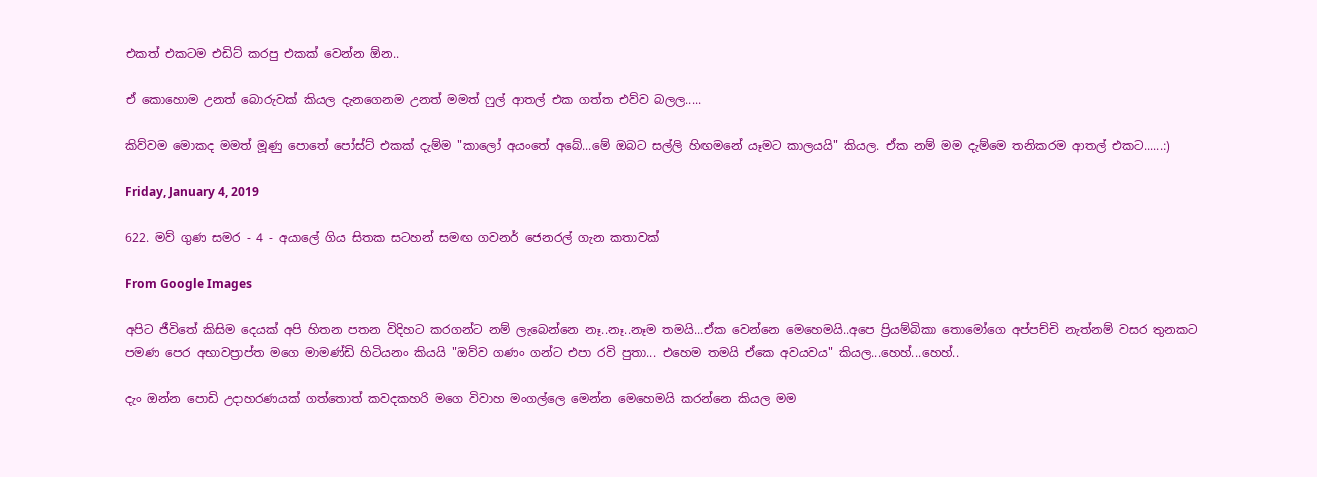එකත් එකටම එඩිට් කරපු එකක් වෙන්න ඕන..

ඒ කොහොම උනත් බොරුවක් කියල දැනගෙනම උනත් මමත් ෆුල් ආතල් එක ගත්ත එව්ව බලල.....

කිව්වම මොකද මමත් මූණු පොතේ පෝස්ට් එකක් දැම්ම "කාලෝ අයංතේ අබේ...මේ ඔබට සල්ලි හිඟමනේ යෑමට කාලයයි" කියල. ඒක නම් මම දැම්මෙ තනිකරම ආතල් එකට......:)

Friday, January 4, 2019

622. මව් ගුණ සමර - 4 - අයාලේ ගිය සිතක සටහන් සමඟ ගවනර් ජෙනරල් ගැන කතාවක්

From Google Images

අපිට ජීවිතේ කිසිම දෙයක් අපි හිතන පතන විදිහට කරගන්ට නම් ලැබෙන්නෙ නෑ..නෑ..නෑම තමයි...ඒක වෙන්නෙ මෙහෙමයි..අපෙ ප්‍රියම්බිකා තොමෝගෙ අප්පච්චි නැත්නම් වසර තුනකට පමණ පෙර අභාවප්‍රාප්ත මගෙ මාමණ්ඩි හිටියනං කියයි "ඔව්ව ගණං ගන්ට එපා රවි පුතා... එහෙම තමයි ඒකෙ අවයවය" කියල...හෙහ්...හෙහ්..

දැං ඔන්න පොඩි උදාහරණයක් ගත්තොත් කවදකහරි මගෙ විවාහ මංගල්ලෙ මෙන්න මෙහෙමයි කරන්නෙ කියල මම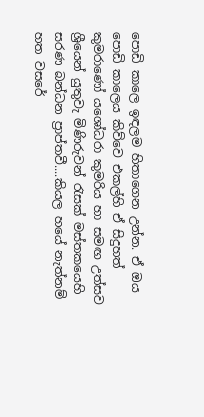පොඩි කාලෙ ඉඳලම හිතාගෙන උන්න. ඒ ඔය පොඩි කාලෙය කිව්වෙ එකල්හි ඒ සිදුහත් කුමරාණෝ යශෝධරා කුමරිය හා සමඟ උත්සව ශ්‍රීයෙන් යුතුවැ මිණිරුවන් රැසක් මස්තකයෙහි සරණ බන්ධන ප්‍රාප්තවී....කියල හයේ නැත්නම් හත වසරේ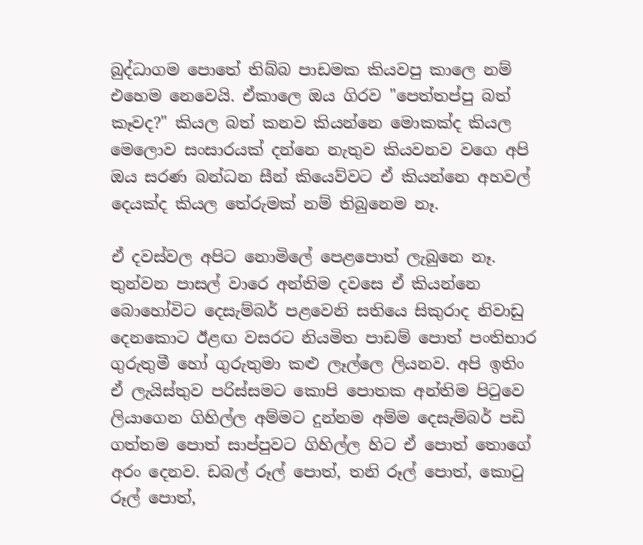බුද්ධාගම පොතේ තිබ්බ පාඩමක කියවපු කාලෙ නම් එහෙම නෙවෙයි. ඒකාලෙ ඔය ගිරව "පෙත්තප්පු බත් කෑවද?" කියල බත් කනව කියන්නෙ මොකක්ද කියල මෙලොව සංසාරයක් දන්නෙ නැතුව කියවනව වගෙ අපි ඔය සරණ බන්ධන සීන් කියෙව්වට ඒ කියන්නෙ අහවල් දෙයක්ද කියල තේරුමක් නම් තිබුනෙම නෑ.

ඒ දවස්වල අපිට නොමිලේ පෙළපොත් ලැබුනෙ නෑ. තුන්වන පාසල් වාරෙ අන්තිම දවසෙ ඒ කියන්නෙ බොහෝවිට දෙසැම්බර් පළවෙනි සතියෙ සිකුරාද නිවාඩු දෙනකොට ඊළඟ වසරට නියමිත පාඩම් පොත් පංතිභාර ගුරුතුමී හෝ ගුරුතුමා කළු ලෑල්ලෙ ලියනව. අපි ඉතිං ඒ ලැයිස්තුව පරිස්සමට කොපි පොතක අන්තිම පිටුවෙ ලියාගෙන ගිහිල්ල අම්මට දුන්නම අම්ම දෙසැම්බර් පඩි ගත්තම පොත් සාප්පුවට ගිහිල්ල හිට ඒ පොත් තොගේ අරං දෙනව. ඩබල් රූල් පොත්, තනි රූල් පොත්, කොටු රූල් පොත්,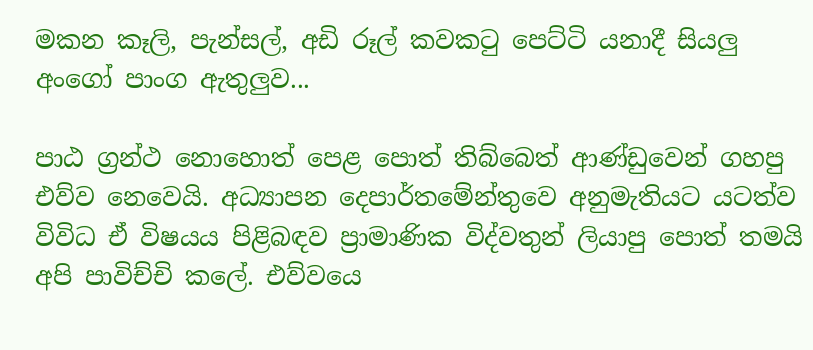මකන කෑලි, පැන්සල්, අඩි රූල් කවකටු පෙට්ටි යනාදී සියලු අංගෝ පාංග ඇතුලුව...

පාඨ ග්‍රන්ථ නොහොත් පෙළ පොත් තිබ්බෙත් ආණ්ඩුවෙන් ගහපු එව්ව නෙවෙයි. අධ්‍යාපන දෙපාර්තමේන්තුවෙ අනුමැතියට යටත්ව විවිධ ඒ විෂයය පිළිබඳව ප්‍රාමාණික විද්වතුන් ලියාපු පොත් තමයි අපි පාවිච්චි කලේ. එව්වයෙ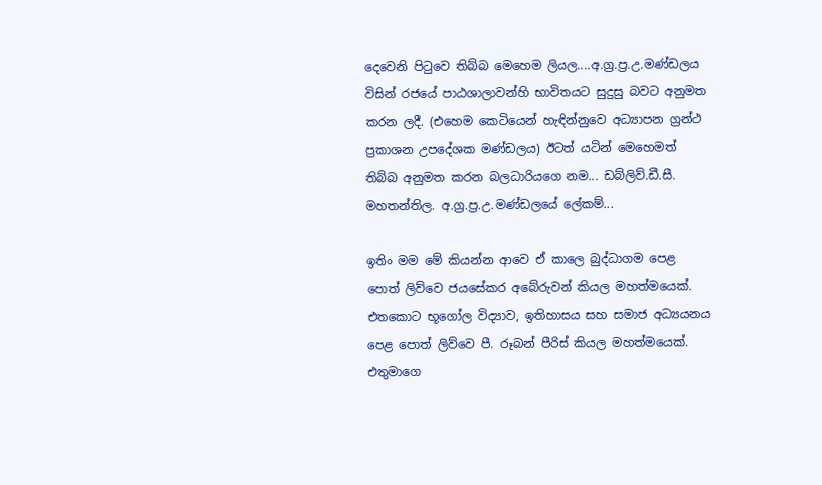දෙවෙනි පිටුවෙ තිබ්බ මෙහෙම ලියල....අ.ග්‍ර.ප්‍ර.උ.මණ්ඩලය විසින් රජයේ පාඨශාලාවන්හි භාවිතයට සුදුසු බවට අනුමත කරන ලදී. (එහෙම කෙටියෙන් හැඳින්නුවෙ අධ්‍යාපන ග්‍රන්ථ ප්‍රකාශන උපදේශක මණ්ඩලය) ඊටත් යටින් මෙහෙමත් තිබ්බ අනුමත කරන බලධාරියගෙ නම... ඩබ්ලිව්.ඩී.සී. මහතන්තිල. අ.ග්‍ර.ප්‍ර.උ.මණ්ඩලයේ ලේකම්...

ඉතිං මම මේ කියන්න ආවෙ ඒ කාලෙ බුද්ධාගම පෙළ පොත් ලිව්වෙ ජයසේකර අබේරුවන් කියල මහත්මයෙක්. එතකොට භූගෝල විද්‍යාව, ඉතිහාසය සහ සමාජ අධ්‍යයනය පෙළ පොත් ලිව්වෙ පී. රූබන් පීරිස් කියල මහත්මයෙක්. එතුමාගෙ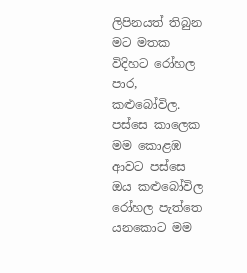ලිපිනයත් තිබුන මට මතක විදිහට රෝහල පාර, කළුබෝවිල. පස්සෙ කාලෙක මම කොළඹ ආවට පස්සෙ ඔය කළුබෝවිල රෝහල පැත්තෙ යනකොට මම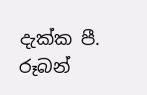දැක්ක පී. රූබන්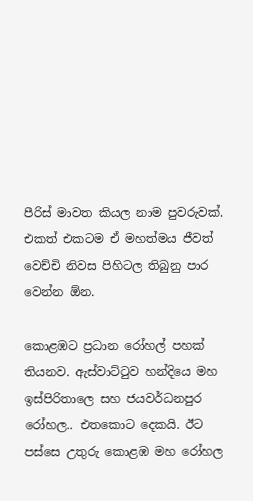පීරිස් මාවත කියල නාම පුවරුවක්. එකත් එකටම ඒ මහත්මය ජීවත් වෙච්චි නිවස පිහිටල තිබුනු පාර වෙන්න ඕන.

කොළඹට ප්‍රධාන රෝහල් පහක් තියනව. ඇස්වාට්ටුව හන්දියෙ මහ ඉස්පිරිතාලෙ සහ ජයවර්ධනපුර රෝහල.. එතකොට දෙකයි. ඊට පස්සෙ උතුරු කොළඹ මහ රෝහල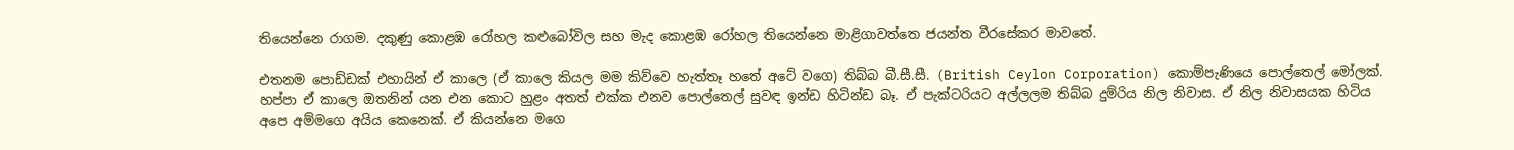තියෙන්නෙ රාගම. දකුණු කොළඹ රෝහල කළුබෝවිල සහ මැද කොළඹ රෝහල තියෙන්නෙ මාළිගාවත්තෙ ජයන්ත වීරසේකර මාවතේ.

එතනම පොඩ්ඩක් එහායින් ඒ කාලෙ (ඒ කාලෙ කියල මම කිව්වෙ හැත්තෑ හතේ අටේ වගෙ) තිබ්බ බී.සී.සී. (British Ceylon Corporation) කොම්පැණියෙ පොල්තෙල් මෝලක්. හප්පා ඒ කාලෙ ඔතනින් යන එන කොට හුළං අතත් එක්ක එනව පොල්තෙල් සුවඳ ඉන්ඩ හිටින්ඩ බෑ. ඒ පැක්ටරියට අල්ලලම තිබ්බ දුම්රිය නිල නිවාස. ඒ නිල නිවාසයක හිටිය අපෙ අම්මගෙ අයිය කෙනෙක්. ඒ කියන්නෙ මගෙ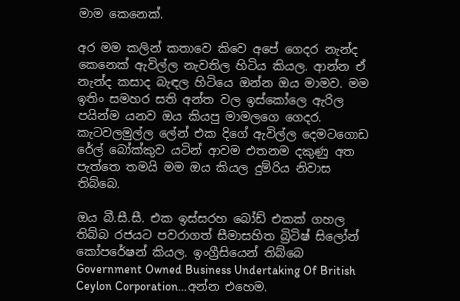මාම කෙනෙක්.

අර මම කලින් කතාවෙ කිවෙ අපේ ගෙදර නැන්ද කෙනෙක් ඇවිල්ල නැවතිල හිටිය කියල. ආන්න ඒ නැන්ද කසාද බැඳල හිටියෙ ඔන්න ඔය මාමව. මම ඉතිං සමහර සති අන්ත වල ඉස්කෝලෙ ඇරිල පයින්ම යනව ඔය කියපු මාමලගෙ ගෙදර. කැටවලමුල්ල ලේන් එක දිගේ ඇවිල්ල දෙමටගොඩ රේල් බෝක්කුව යටින් ආවම එතනම දකුණු අත පැත්තෙ තමයි මම ඔය කියල දුම්රිය නිවාස තිබ්බෙ.

ඔය බී.සී.සී. එක ඉස්සරහ බෝඩ් එකක් ගහල තිබ්බ රජයට පවරාගත් සීමාසහිත බ්‍රිටිෂ් සිලෝන් කෝපරේෂන් කියල. ඉංග්‍රීසියෙන් තිබ්බෙ Government Owned Business Undertaking Of British Ceylon Corporation...අන්න එහෙම.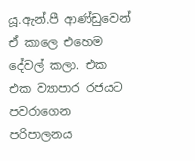යූ.ඇන්.පී ආණ්ඩුවෙන් ඒ කාලෙ එහෙම දේවල් කලා. එක එක ව්‍යාපාර රජයට පවරාගෙන පරිපාලනය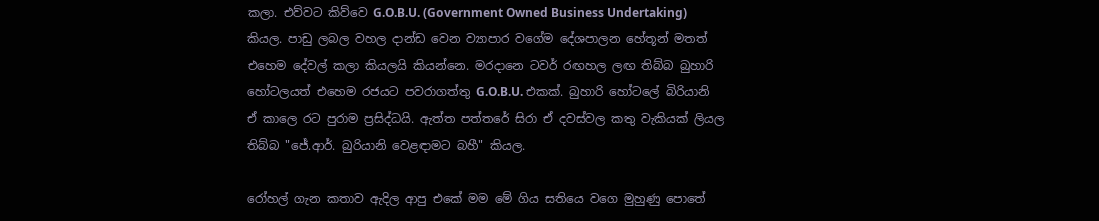කලා. එව්වට කිව්වෙ G.O.B.U. (Government Owned Business Undertaking) කියල. පාඩු ලබල වහල දාන්ඩ වෙන ව්‍යාපාර වගේම දේශපාලන හේතූන් මතත් එහෙම දේවල් කලා කියලයි කියන්නෙ. මරදානෙ ටවර් රඟහල ලඟ තිබ්බ බුහාරි හෝටලයත් එහෙම රජයට පවරාගත්තු G.O.B.U. එකක්. බුහාරි හෝටලේ බිරියානි ඒ කාලෙ රට පුරාම ප්‍රසිද්ධයි. ඇත්ත පත්තරේ සිරා ඒ දවස්වල කතු වැකියක් ලියල තිබ්බ "ජේ.ආර්. බුරියානි වෙළඳාමට බහී" කියල.

රෝහල් ගැන කතාව ඇදිල ආපු එකේ මම මේ ගිය සතියෙ වගෙ මුහුණු පොතේ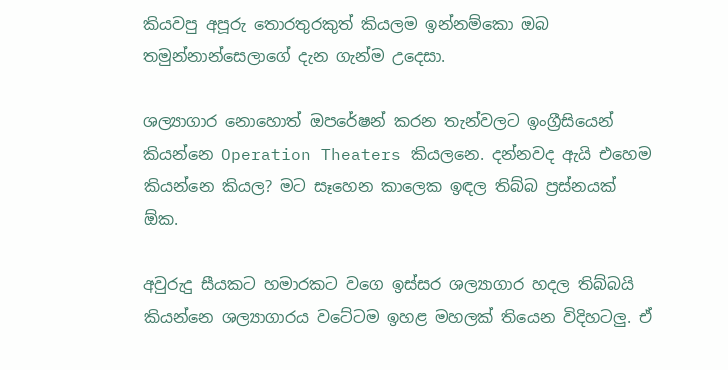කියවපු අපූරු තොරතුරකුත් කියලම ඉන්නම්කො ඔබ තමුන්නාන්සෙලාගේ දැන ගැන්ම උදෙසා.

ශල්‍යාගාර නොහොත් ඔපරේෂන් කරන තැන්වලට ඉංග්‍රීසියෙන් කියන්නෙ Operation Theaters කියලනෙ. දන්නවද ඇයි එහෙම කියන්නෙ කියල? මට සෑහෙන කාලෙක ඉඳල තිබ්බ ප්‍රස්නයක් ඕක.

අවුරුදු සීයකට හමාරකට වගෙ ඉස්සර ශල්‍යාගාර හදල තිබ්බයි කියන්නෙ ශල්‍යාගාරය වටේටම ඉහළ මහලක් තියෙන විදිහටලු. ඒ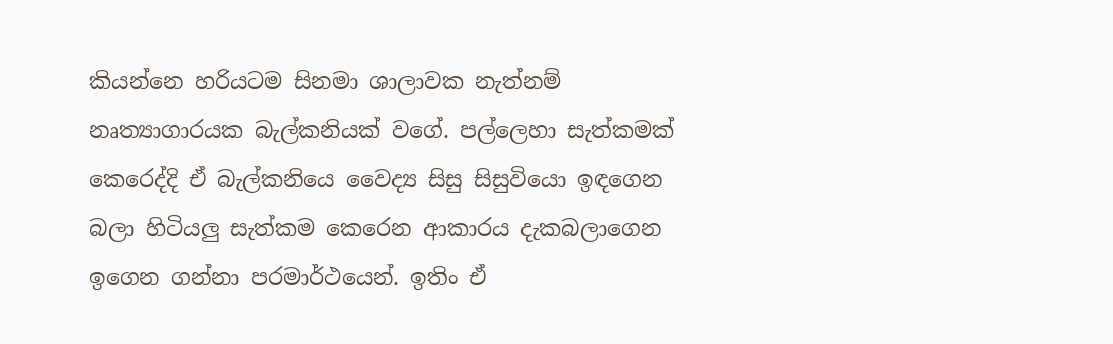කියන්නෙ හරියටම සිනමා ශාලාවක නැත්නම් නෘත්‍යාගාරයක බැල්කනියක් වගේ. පල්ලෙහා සැත්කමක් කෙරෙද්දි ඒ බැල්කනියෙ වෛද්‍ය සිසු සිසුවියො ඉඳගෙන බලා හිටියලු සැත්කම කෙරෙන ආකාරය දැකබලාගෙන ඉගෙන ගන්නා පරමාර්ථයෙන්. ඉතිං ඒ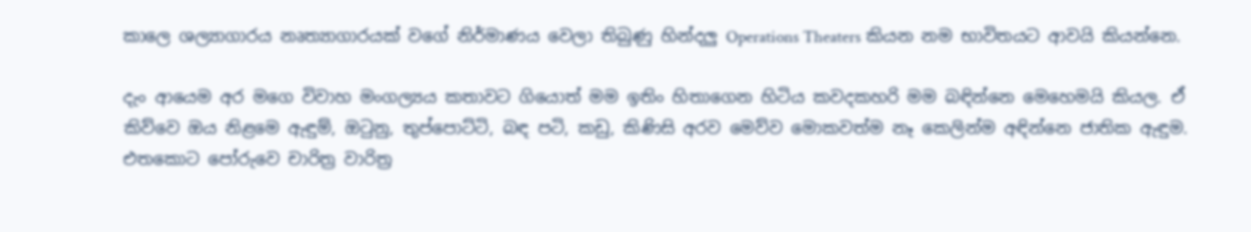කාලෙ ශල්‍යාගාරය නෘත්‍යාගාරයක් වගේ නිර්මාණය වෙලා තිබුණු හින්දලු Operations Theaters කියන නම භාවිතයට ආවයි කියන්නෙ.

දැං ආයෙම අර මගෙ විවාහ මංගල්‍යය කතාවට ගියොත් මම ඉතිං හිතාගෙන හිටිය කවදකහරි මම බඳින්නෙ මෙහෙමයි කියල. ඒ කිව්වෙ ඔය නිළමෙ ඇඳුම්, ඔටුනු, තුප්පොට්ටි, බඳ පටි, කඩු, කිණිසි අරව මෙව්ව මොකවත්ම නෑ කෙලින්ම අඳින්නෙ ජාතික ඇඳුම. එතකොට පෝරුවෙ චාරිත්‍ර වාරිත්‍ර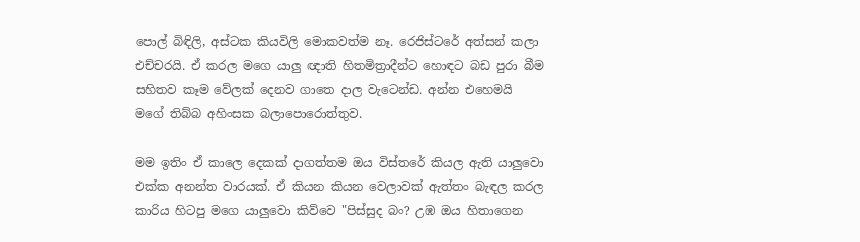පොල් බිඳිලි, අස්ටක කියවිලි මොකවත්ම නෑ. රෙජිස්ටරේ අත්සන් කලා එච්චරයි. ඒ කරල මගෙ යාලු ඥාති හිතමිත්‍රාදීන්ට හොඳට බඩ පුරා බීම සහිතව කෑම වේලක් දෙනව ගාතෙ දාල වැටෙන්ඩ. අන්න එහෙමයි මගේ තිබ්බ අහිංසක බලාපොරොත්තුව.

මම ඉතිං ඒ කාලෙ දෙකක් දාගත්තම ඔය විස්තරේ කියල ඇති යාලුවො එක්ක අනන්ත වාරයක්. ඒ කියන කියන වෙලාවක් ඇත්තං බැඳල කරල කාරිය හිටපු මගෙ යාලුවො කිව්වෙ "පිස්සුද බං? උඹ ඔය හිතාගෙන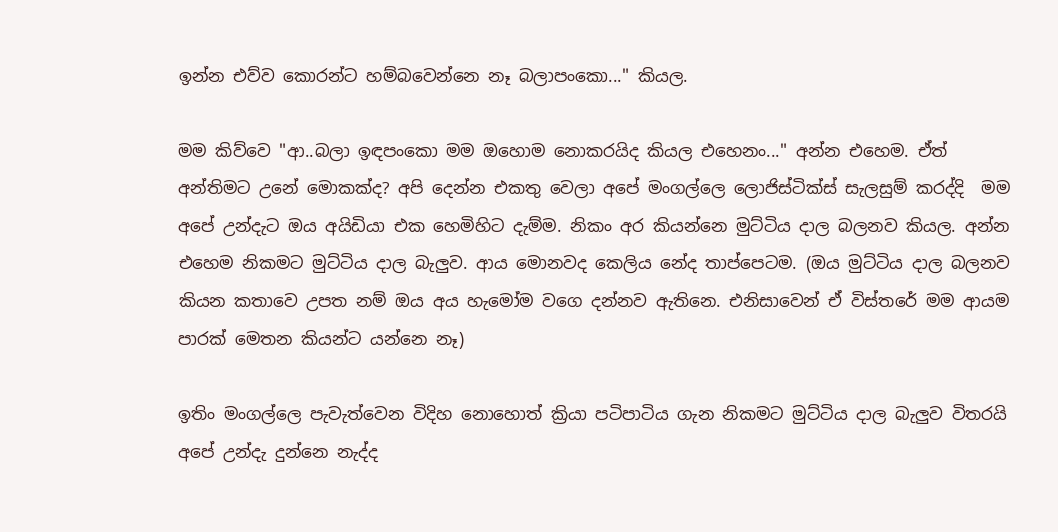ඉන්න එව්ව කොරන්ට හම්බවෙන්නෙ නෑ බලාපංකො..." කියල.

මම කිව්වෙ "ආ..බලා ඉඳපංකො මම ඔහොම නොකරයිද කියල එහෙනං..." අන්න එහෙම. ඒත් අන්තිමට උනේ මොකක්ද? අපි දෙන්න එකතු වෙලා අපේ මංගල්ලෙ ලොජිස්ටික්ස් සැලසුම් කරද්දි  මම අපේ උන්දැට ඔය අයිඩියා එක හෙමිහිට දැම්ම. නිකං අර කියන්නෙ මුට්ටිය දාල බලනව කියල. අන්න එහෙම නිකමට මුට්ටිය දාල බැලුව. ආය මොනවද කෙලිය නේද තාප්පෙටම. (ඔය මුට්ටිය දාල බලනව කියන කතාවෙ උපත නම් ඔය අය හැමෝම වගෙ දන්නව ඇතිනෙ. එනිසාවෙන් ඒ විස්තරේ මම ආයම පාරක් මෙතන කියන්ට යන්නෙ නෑ)

ඉතිං මංගල්ලෙ පැවැත්වෙන විදිහ නොහොත් ක්‍රියා පටිපාටිය ගැන නිකමට මුට්ටිය දාල බැලුව විතරයි අපේ උන්දැ දුන්නෙ නැද්ද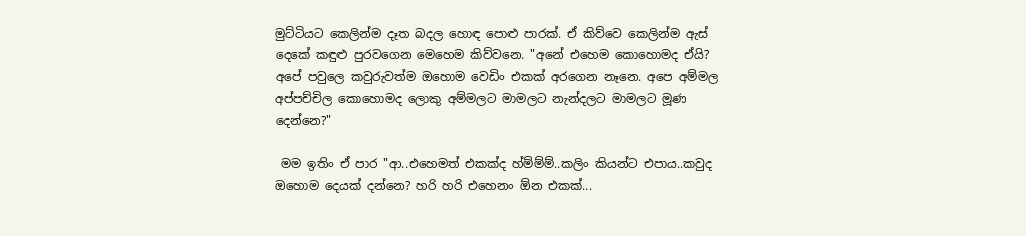මුට්ටියට කෙලින්ම දෑත බදල හොඳ පොළු පාරක්. ඒ කිව්වෙ කෙලින්ම ඇස් දෙකේ කඳුළු පුරවගෙන මෙහෙම කිව්වනෙ. "අනේ එහෙම කොහොමද ඒයි? අපේ පවුලෙ කවුරුවත්ම ඔහොම වෙඩිං එකක් අරගෙන නෑනෙ. අපෙ අම්මල අප්පච්චිල කොහොමද ලොකු අම්මලට මාමලට නැන්දලට මාමලට මූණ දෙන්නෙ?"

 මම ඉතිං ඒ පාර "ආ..එහෙමත් එකක්ද හ්ම්ම්ම්..කලිං කියන්ට එපාය..කවුද ඔහොම දෙයක් දන්නෙ? හරි හරි එහෙනං ඕන එකක්...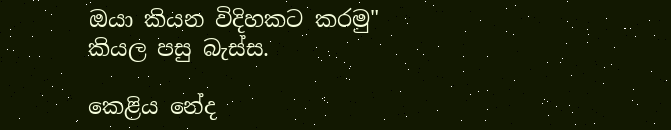ඔයා කියන විදිහකට කරමු" කියල පසු බැස්ස.

කෙළිය නේද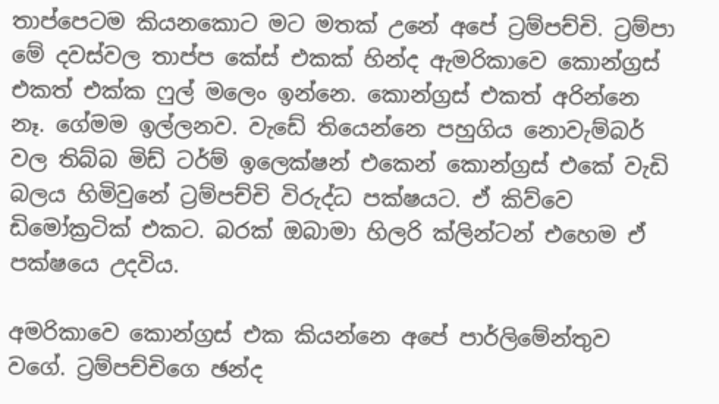තාප්පෙටම කියනකොට මට මතක් උනේ අපේ ට්‍රම්පච්චි. ට්‍රම්පා මේ දවස්වල තාප්ප කේස් එකක් හින්ද ඇමරිකාවෙ කොන්ග්‍රස් එකත් එක්ක ෆුල් මලෙං ඉන්නෙ. කොන්ග්‍රස් එකත් අරින්නෙ නෑ. ගේමම ඉල්ලනව. වැඩේ තියෙන්නෙ පහුගිය නොවැම්බර් වල තිබ්බ මිඩ් ටර්ම් ඉලෙක්ෂන් එකෙන් කොන්ග්‍රස් එකේ වැඩි බලය හිමිවුනේ ට්‍රම්පච්චි විරුද්ධ පක්ෂයට. ඒ කිව්වෙ ඩිමෝක්‍රටික් එකට. බරක් ඔබාමා හිලරි ක්ලින්ටන් එහෙම ඒ පක්ෂයෙ උදවිය.

අමරිකාවෙ කොන්ග්‍රස් එක කියන්නෙ අපේ පාර්ලිමේන්තුව වගේ. ට්‍රම්පච්චිගෙ ඡන්ද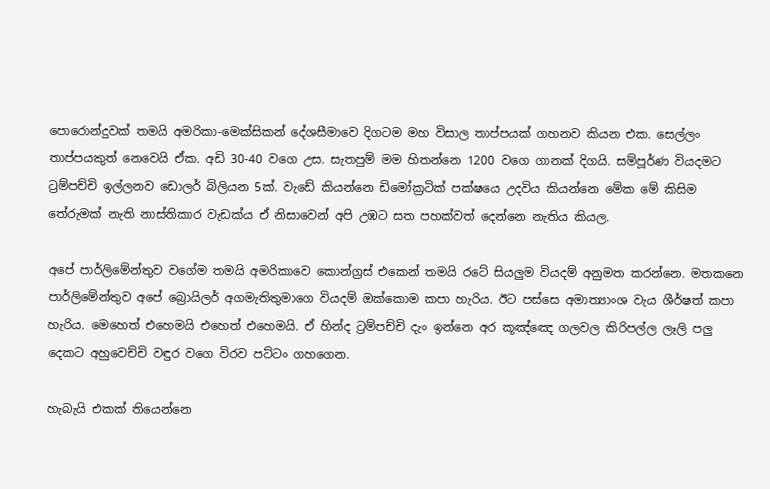පොරොන්දුවක් තමයි අමරිකා-මෙක්සිකන් දේශසීමාවෙ දිගටම මහ විසාල තාප්පයක් ගහනව කියන එක. සෙල්ලං තාප්පයකුත් නෙවෙයි ඒක. අඩි 30-40 වගෙ උස. සැතපුම් මම හිතන්නෙ 1200 වගෙ ගානක් දිගයි. සම්පූර්ණ වියදමට ට්‍රම්පච්චි ඉල්ලනව ඩොලර් බිලියන 5ක්. වැඩේ කියන්නෙ ඩිමෝක්‍රටික් පක්ෂයෙ උදවිය කියන්නෙ මේක මේ කිසිම තේරුමක් නැති නාස්තිකාර වැඩක්ය ඒ නිසාවෙන් අපි උඹට සත පහක්වත් දෙන්නෙ නැතිය කියල.

අපේ පාර්ලිමේන්තුව වගේම තමයි අමරිකාවෙ කොන්ග්‍රස් එකෙන් තමයි රටේ සියලුම වියදම් අනුමත කරන්නෙ. මතකනෙ පාර්ලිමේන්තුව අපේ බ්‍රොයිලර් අගමැතිතුමාගෙ වියදම් ඔක්කොම කපා හැරිය. ඊට පස්සෙ අමාත්‍යාංශ වැය ශීර්ෂත් කපා හැරිය. මෙහෙත් එහෙමයි එහෙත් එහෙමයි. ඒ හින්ද ට්‍රම්පච්චි දැං ඉන්නෙ අර කූඤ්ඤෙ ගලවල කිරිපල්ල ලෑලි පලු දෙකට අහුවෙච්චි වඳුර වගෙ විරව පට්ටං ගහගෙන.

හැබැයි එකක් තියෙන්නෙ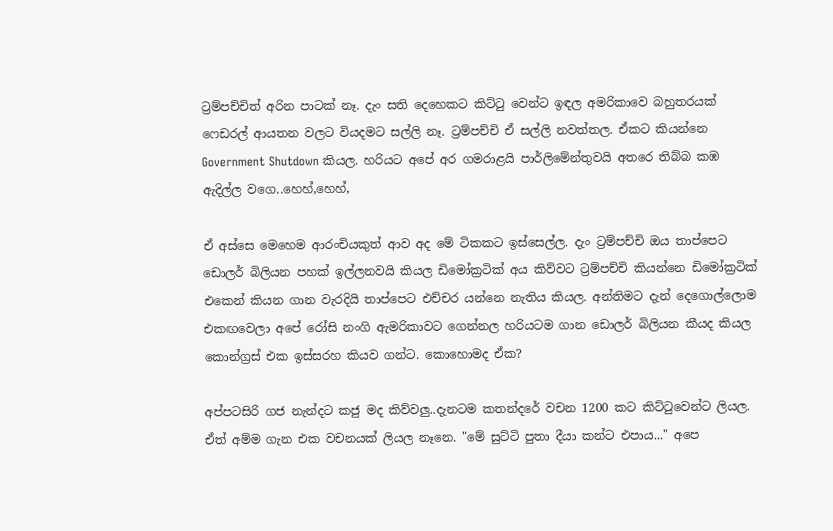ට්‍රම්පච්චිත් අරින පාටක් නෑ. දැං සති දෙහෙකට කිට්ටු වෙන්ට ඉඳල අමරිකාවෙ බහුතරයක් ෆෙඩරල් ආයතන වලට වියදමට සල්ලි නෑ. ට්‍රම්පච්චි ඒ සල්ලි නවත්තල. ඒකට කියන්නෙ Government Shutdown කියල. හරියට අපේ අර ගමරාළයි පාර්ලිමේන්තුවයි අතරෙ තිබ්බ කඹ ඇදිල්ල වගෙ..හෙහ්,හෙහ්,

ඒ අස්සෙ මෙහෙම ආරංචියකුත් ආව අද මේ ටිකකට ඉස්සෙල්ල. දැං ට්‍රම්පච්චි ඔය තාප්පෙට ඩොලර් බිලියන පහක් ඉල්ලනවයි කියල ඩිමෝක්‍රටික් අය කිව්වට ට්‍රම්පච්චි කියන්නෙ ඩිමෝක්‍රටික් එකෙන් කියන ගාන වැරදියි තාප්පෙට එච්චර යන්නෙ නැතිය කියල. අන්තිමට දැන් දෙගොල්ලොම එකඟවෙලා අපේ රෝසි නංගි ඇමරිකාවට ගෙන්නල හරියටම ගාන ඩොලර් බිලියන කීයද කියල කොන්ග්‍රස් එක ඉස්සරහ කියව ගන්ට. කොහොමද ඒක?

අප්පටසිරි ගජ නැන්දට කජු මද කිව්වලු..දැනටම කතන්දරේ වචන 1200 කට කිට්ටුවෙන්ට ලියල. ඒත් අම්ම ගැන එක වචනයක් ලියල නෑනෙ. "මේ සුට්ටි පුතා දීයා කන්ට එපාය..." අපෙ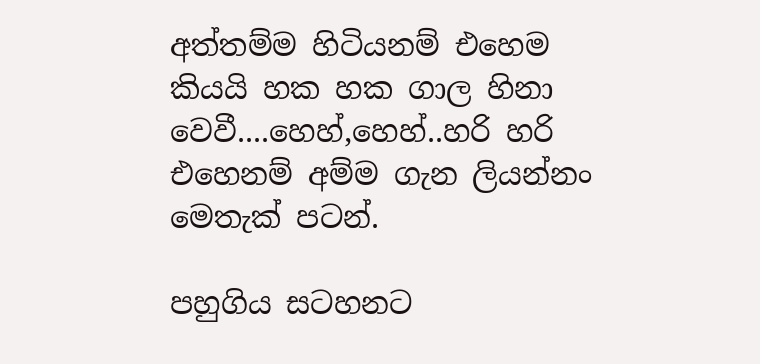අත්තම්ම හිටියනම් එහෙම කියයි හක හක ගාල හිනා වෙවී....හෙහ්,හෙහ්..හරි හරි එහෙනම් අම්ම ගැන ලියන්නං මෙතැක් පටන්.

පහුගිය සටහනට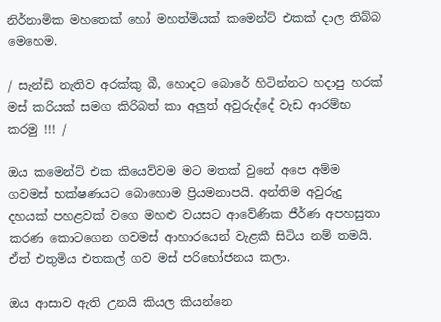නිර්නාමික මහතෙක් හෝ මහත්මියක් කමෙන්ට් එකක් දාල තිබ්බ මෙහෙම.

/ සැන්ඩි නැතිව අරක්කු බී, හොදට බොරේ හිටින්නට හදාපු හරක් මස් කරියක් සමග කිරිබත් කා අලුත් අවුරුද්දේ වැඩ ආරම්භ කරමු !!! /

ඔය කමෙන්ට් එක කියෙව්වම මට මතක් වුනේ අපෙ අම්ම ගවමස් භක්ෂණයට බොහොම ප්‍රියමනාපයි. අන්තිම අවුරුදු දහයක් පහළවක් වගෙ මහළු වයසට ආවේණික ජීර්ණ අපහසුතා කරණ කොටගෙන ගවමස් ආහාරයෙන් වැළකී සිටිය නම් තමයි. ඒත් එතුමිය එතකල් ගව මස් පරිභෝජනය කලා.

ඔය ආසාව ඇති උනයි කියල කියන්නෙ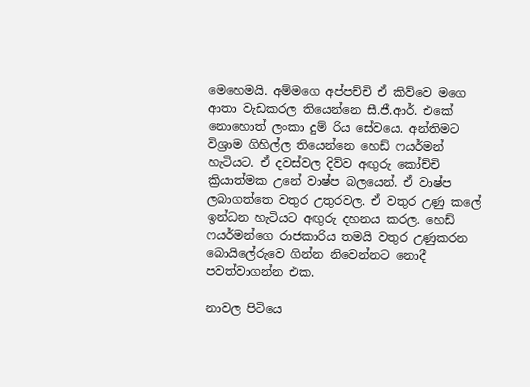මෙහෙමයි. අම්මගෙ අප්පච්චි ඒ කිව්වෙ මගෙ ආතා වැඩකරල තියෙන්නෙ සී.ජී.ආර්. එකේ නොහොත් ලංකා දුම් රිය සේවයෙ. අන්තිමට විශ්‍රාම ගිහිල්ල තියෙන්නෙ හෙඩ් ෆයර්මන් හැටියට. ඒ දවස්වල දිව්ව අඟුරු කෝච්චි ක්‍රියාත්මක උනේ වාෂ්ප බලයෙන්. ඒ වාෂ්ප ලබාගත්තෙ වතුර උතුරවල. ඒ වතුර උණු කලේ ඉන්ධන හැටියට අඟුරු දහනය කරල. හෙඩ් ෆයර්මන්ගෙ රාජකාරිය තමයි වතුර උණුකරන බොයිලේරුවෙ ගින්න නිවෙන්නට නොදී පවත්වාගන්න එක.

නාවල පිටියෙ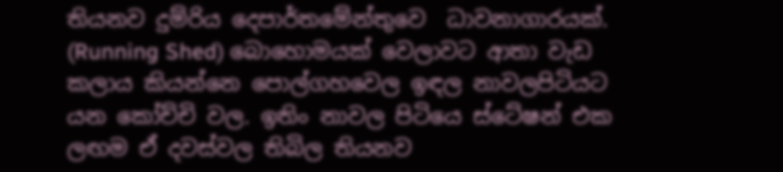තියනව දුම්රිය දෙපාර්තමේන්තුවෙ  ධාවනාගාරයක්. (Running Shed) බොහොමයක් වෙලාවට ආතා වැඩ කලාය කියන්නෙ පොල්ගහවෙල ඉඳල නාවලපිටියට යන කෝච්චි වල. ඉතිං නාවල පිටියෙ ස්ටේෂන් එක ලඟම ඒ දවස්වල තිබිල තියනව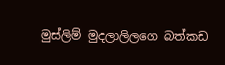මුස්ලිම් මුදලාලිලගෙ බත්කඩ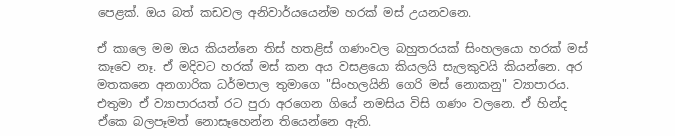පෙළක්. ඔය බත් කඩවල අනිවාර්යයෙන්ම හරක් මස් උයනවනෙ.

ඒ කාලෙ මම ඔය කියන්නෙ තිස් හතළිස් ගණංවල බහුතරයක් සිංහලයො හරක් මස් කෑවෙ නෑ. ඒ මදිවට හරක් මස් කන අය වසළයො කියලයි සැලකුවයි කියන්නෙ. අර මතකනෙ අනගාරික ධර්මපාල තුමාගෙ "සිංහලයිනි ගෙරි මස් නොකනු" ව්‍යාපාරය. එතුමා ඒ ව්‍යාපාරයත් රට පුරා අරගෙන ගියේ නමසිය විසි ගණං වලනෙ. ඒ හින්ද ඒකෙ බලපෑමත් නොසෑහෙන්න තියෙන්නෙ ඇති.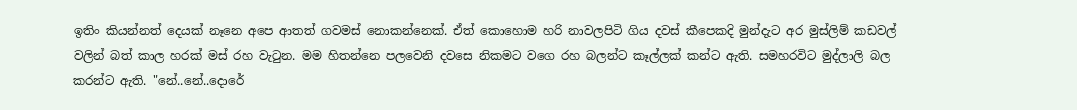ඉතිං කියන්නත් දෙයක් නෑනෙ අපෙ ආතත් ගවමස් නොකන්නෙක්. ඒත් කොහොම හරි නාවලපිටි ගිය දවස් කීපෙකදි මුන්දැට අර මුස්ලිම් කඩවල් වලින් බත් කාල හරක් මස් රහ වැටුන. මම හිතන්නෙ පලවෙනි දවසෙ නිකමට වගෙ රහ බලන්ට කෑල්ලක් කන්ට ඇති. සමහරවිට මුද්ලාලි බල කරන්ට ඇති. "නේ..නේ..දොරේ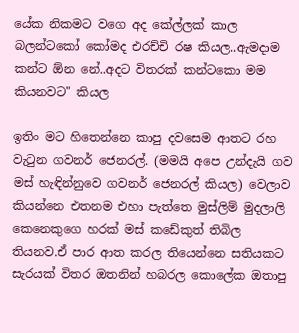යේක නිකමට වගෙ අද කේල්ලක් කාල බලන්ටකෝ කෝමද එරච්චි රෂ කියල..ඇමදාම කන්ට ඕන නේ..අදට විතරක් කන්ටකො මම කියනවට" කියල

ඉතිං මට හිතෙන්නෙ කාපු දවසෙම ආතට රහ වැටුන ගවනර් ජෙනරල්. (මමයි අපෙ උන්දැයි ගව මස් හැඳින්නුවෙ ගවනර් ජෙනරල් කියල) වෙලාව කියන්නෙ එතනම එහා පැත්තෙ මුස්ලිම් මුදලාලි කෙනෙකුගෙ හරක් මස් කඩේකුත් තිබිල තියනව.ඒ පාර ආත කරල තියෙන්නෙ සතියකට සැරයක් විතර ඔතනින් හබරල කොලේක ඔතාපු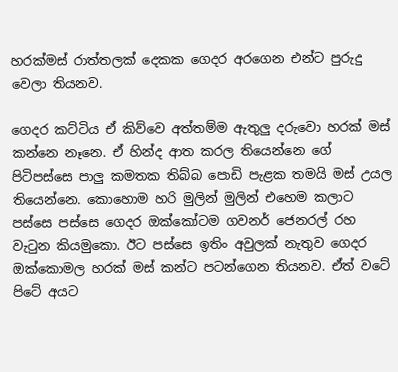හරක්මස් රාත්තලක් දෙකක ගෙදර අරගෙන එන්ට පුරුදු වෙලා තියනව.

ගෙදර කට්ටිය ඒ කිව්වෙ අත්තම්ම ඇතුලු දරුවො හරක් මස් කන්නෙ නෑනෙ. ඒ හින්ද ආත කරල තියෙන්නෙ ගේ පිටිපස්සෙ පාලු කමතක තිබ්බ පොඩි පැළක තමයි මස් උයල තියෙන්නෙ. කොහොම හරි මුලින් මුලින් එහෙම කලාට පස්සෙ පස්සෙ ගෙදර ඔක්කෝටම ගවනර් ජෙනරල් රහ වැටුන කියමුකො. ඊට පස්සෙ ඉතිං අවුලක් නැතුව ගෙදර ඔක්කොමල හරක් මස් කන්ට පටන්ගෙන තියනව. ඒත් වටේ පිටේ අයට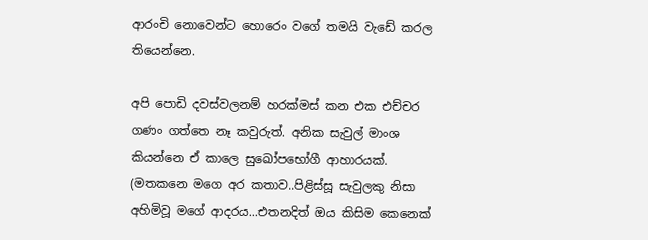ආරංචි නොවෙන්ට හොරෙං වගේ තමයි වැඩේ කරල තියෙන්නෙ.

අපි පොඩි දවස්වලනම් හරක්මස් කන එක එච්චර ගණං ගත්තෙ නෑ කවුරුත්. අනික සැවුල් මාංශ කියන්නෙ ඒ කාලෙ සුඛෝපභෝගී ආහාරයක්. (මතකනෙ මගෙ අර කතාව..පිළිස්සූ සැවුලකු නිසා අහිමිවූ මගේ ආදරය...එතනදිත් ඔය කිසිම කෙනෙක්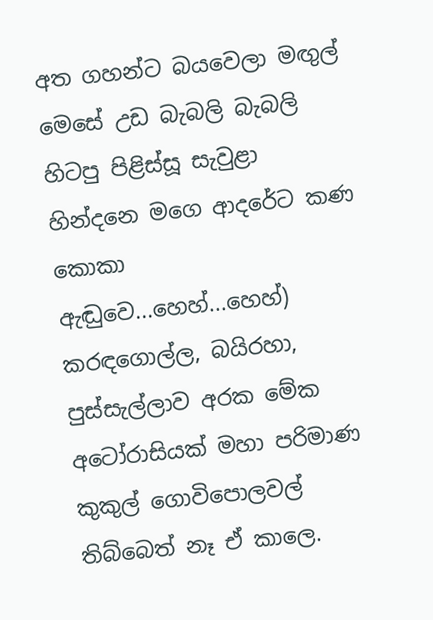අත ගහන්ට බයවෙලා මඟුල් මෙසේ උඩ බැබලි බැබලි හිටපු පිළිස්සූ සැවුළා හින්දනෙ මගෙ ආදරේට කණ කොකා ඇඬුවෙ...හෙහ්...හෙහ්) කරඳගොල්ල, බයිරහා, පුස්සැල්ලාව අරක මේක අටෝරාසියක් මහා පරිමාණ කුකුල් ගොවිපොලවල් තිබ්බෙත් නෑ ඒ කාලෙ.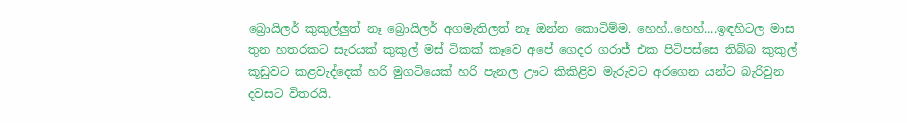බ්‍රොයිලර් කුකුල්ලුත් නෑ බ්‍රොයිලර් අගමැතිලත් නෑ ඔන්න කොටිම්ම. හෙහ්..හෙහ්....ඉඳහිටල මාස තුන හතරකට සැරයක් කුකුල් මස් ටිකක් කෑවෙ අපේ ගෙදර ගරාජ් එක පිටිපස්සෙ තිබ්බ කුකුල් කූඩුවට කළවැද්දෙක් හරි මුගටියෙක් හරි පැනල ඌට කිකිළිව මැරුවට අරගෙන යන්ට බැරිවුන දවසට විතරයි.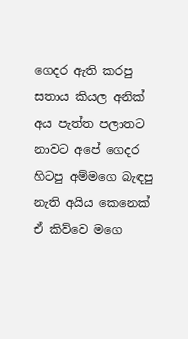ගෙදර ඇති කරපු සතාය කියල අනික් අය පැත්ත පලාතට නාවට අපේ ගෙදර හිටපු අම්මගෙ බැඳපු නැති අයිය කෙනෙක් ඒ කිව්වෙ මගෙ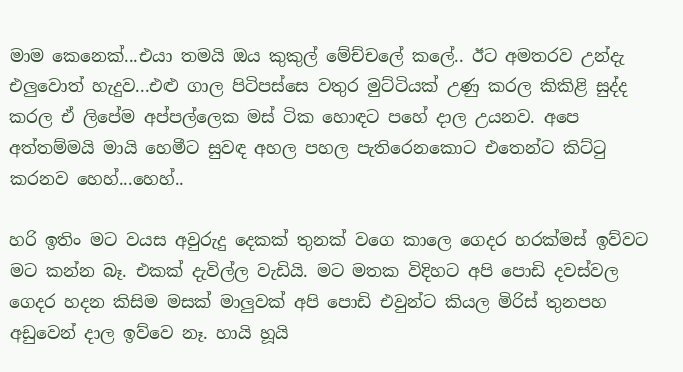මාම කෙනෙක්...එයා තමයි ඔය කුකුල් මේච්චලේ කලේ.. ඊට අමතරව උන්දැ එලුවොත් හැදුව...එළු ගාල පිටිපස්සෙ වතුර මුට්ටියක් උණු කරල කිකිළි සුද්ද කරල ඒ ලිපේම අප්පල්ලෙක මස් ටික හොඳට පහේ දාල උයනව. අපෙ අත්තම්මයි මායි හෙමීට සුවඳ අහල පහල පැතිරෙනකොට එතෙන්ට කිට්ටු කරනව හෙහ්...හෙහ්..

හරි ඉතිං මට වයස අවුරුදු දෙකක් තුනක් වගෙ කාලෙ ගෙදර හරක්මස් ඉව්වට මට කන්න බෑ. එකක් දැවිල්ල වැඩියි. මට මතක විදිහට අපි පොඩි දවස්වල ගෙදර හදන කිසිම මසක් මාලුවක් අපි පොඩි එවුන්ට කියල මිරිස් තුනපහ අඩුවෙන් දාල ඉව්වෙ නෑ. හායි හූයි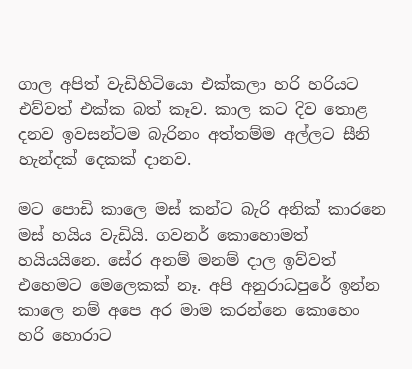ගාල අපිත් වැඩිහිටියො එක්කලා හරි හරියට එව්වත් එක්ක බත් කෑව. කාල කට දිව තොළ දනව ඉවසන්ටම බැරිනං අත්තම්ම අල්ලට සීනි හැන්දක් දෙකක් දානව.

මට පොඩි කාලෙ මස් කන්ට බැරි අනික් කාරනෙ මස් හයිය වැඩියි. ගවනර් කොහොමත් හයියයිනෙ. සේර අනම් මනම් දාල ඉව්වත් එහෙමට මෙලෙකක් නෑ. අපි අනුරාධපුරේ ඉන්න කාලෙ නම් අපෙ අර මාම කරන්නෙ කොහෙං හරි හොරාට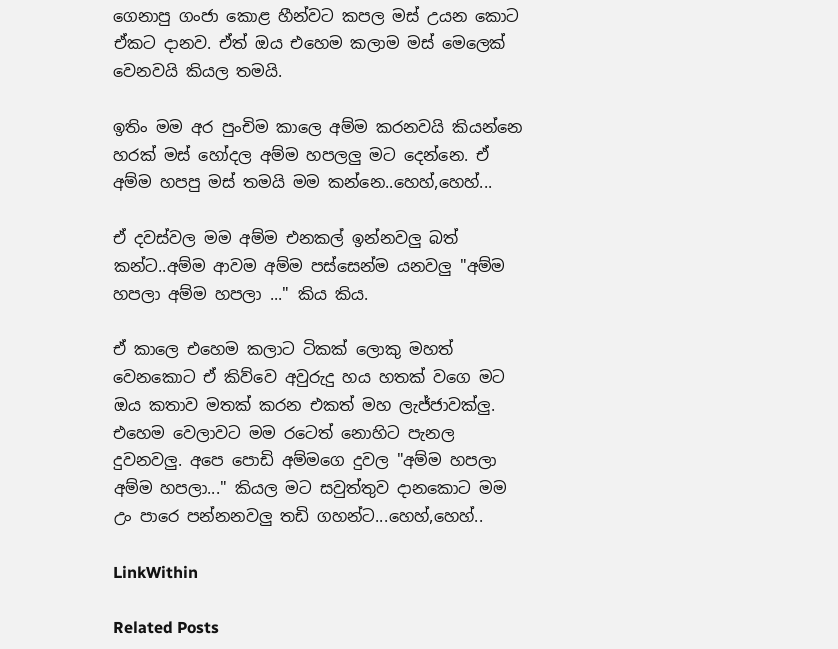ගෙනාපු ගංජා කොළ හීන්වට කපල මස් උයන කොට ඒකට දානව. ඒත් ඔය එහෙම කලාම මස් මෙලෙක් වෙනවයි කියල තමයි.

ඉතිං මම අර පුංචිම කාලෙ අම්ම කරනවයි කියන්නෙ හරක් මස් හෝදල අම්ම හපලලු මට දෙන්නෙ. ඒ අම්ම හපපු මස් තමයි මම කන්නෙ..හෙහ්,හෙහ්...

ඒ දවස්වල මම අම්ම එනකල් ඉන්නවලු බත් කන්ට..අම්ම ආවම අම්ම පස්සෙන්ම යනවලු "අම්ම හපලා අම්ම හපලා ..." කිය කිය.

ඒ කාලෙ එහෙම කලාට ටිකක් ලොකු මහත් වෙනකොට ඒ කිව්වෙ අවුරුදු හය හතක් වගෙ මට ඔය කතාව මතක් කරන එකත් මහ ලැජ්ජාවක්ලු. එහෙම වෙලාවට මම රටෙත් නොහිට පැනල දුවනවලු. අපෙ පොඩි අම්මගෙ දුවල "අම්ම හපලා අම්ම හපලා..." කියල මට සවුත්තුව දානකොට මම උං පාරෙ පන්නනවලු තඩි ගහන්ට...හෙහ්,හෙහ්..

LinkWithin

Related Posts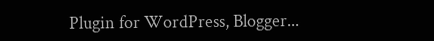Plugin for WordPress, Blogger...